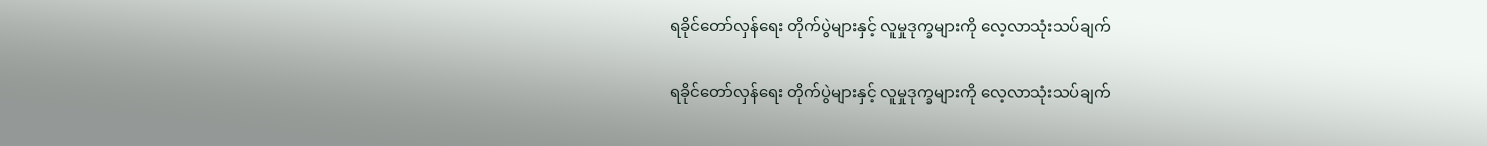ရခိုင်တော်လှန်ရေး တိုက်ပွဲများနှင့် လူမှုဒုက္ခများကို လေ့လာသုံးသပ်ချက်

ရခိုင်တော်လှန်ရေး တိုက်ပွဲများနှင့် လူမှုဒုက္ခများကို လေ့လာသုံးသပ်ချက်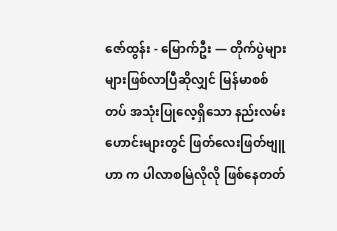ဇော်ထွန်း - မြောက်ဦး — တိုက်ပွဲများများဖြစ်လာပြီဆိုလျှင် မြန်မာစစ်တပ် အသုံးပြုလေ့ရှိသော နည်းလမ်းဟောင်းများတွင် ဖြတ်လေးဖြတ်ဗျူဟာ က ပါလာစမြဲလိုလို ဖြစ်နေတတ်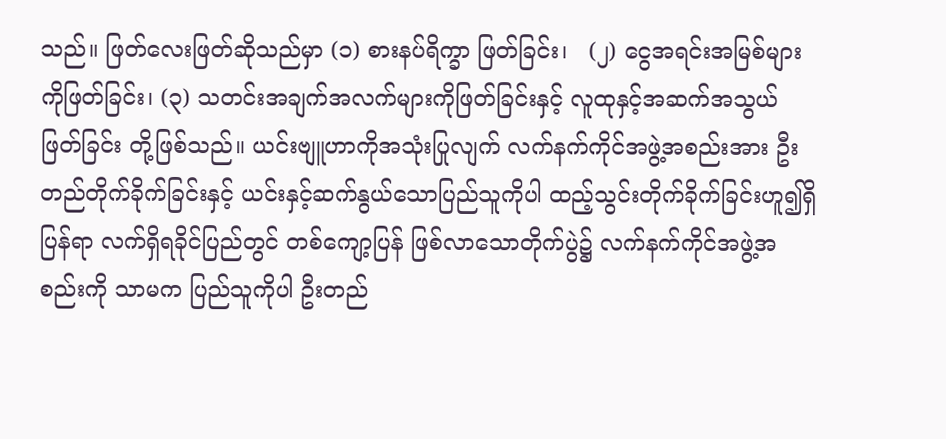သည်။ ဖြတ်လေးဖြတ်ဆိုသည်မှာ (၁) စားနပ်ရိက္ခာ ဖြတ်ခြင်း၊   (၂) ငွေအရင်းအမြစ်များကိုဖြတ်ခြင်း၊ (၃) သတင်းအချက်အလက်များကိုဖြတ်ခြင်းနှင့် လူထုနှင့်အဆက်အသွယ်ဖြတ်ခြင်း တို့ဖြစ်သည်။ ယင်းဗျူဟာကိုအသုံးပြုလျက် လက်နက်ကိုင်အဖွဲ့အစည်းအား ဦးတည်တိုက်ခိုက်ခြင်းနှင့် ယင်းနှင့်ဆက်နွယ်သောပြည်သူကိုပါ ထည့်သွင်းတိုက်ခိုက်ခြင်းဟူ၍ရှိပြန်ရာ လက်ရှိရခိုင်ပြည်တွင် တစ်ကျော့ပြန် ဖြစ်လာသောတိုက်ပွဲ၌ လက်နက်ကိုင်အဖွဲ့အစည်းကို သာမက ပြည်သူကိုပါ ဦးတည်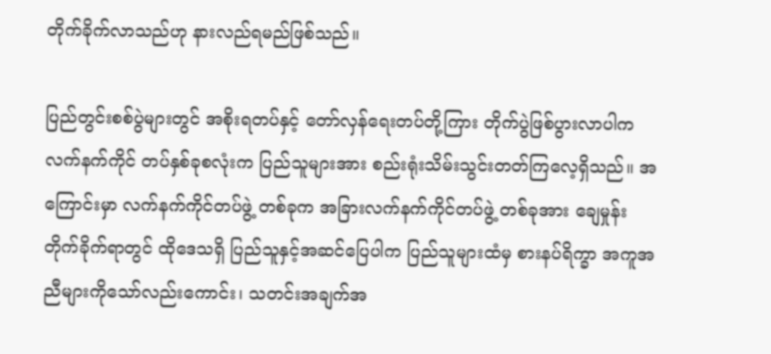တိုက်ခိုက်လာသည်ဟု နားလည်ရမည်ဖြစ်သည်။

ပြည်တွင်းစစ်ပွဲများတွင် အစိုးရတပ်နှင့် တော်လှန်ရေးတပ်တို့ကြား တိုက်ပွဲဖြစ်ပွားလာပါက လက်နက်ကိုင် တပ်နှစ်ခုစလုံးက ပြည်သူများအား စည်းရုံးသိမ်းသွင်းတတ်ကြလေ့ရှိသည်။ အကြောင်းမှာ လက်နက်ကိုင်တပ်ဖွဲ့ တစ်ခုက အခြားလက်နက်ကိုင်တပ်ဖွဲ့ တစ်ခုအား ချေမှုန်းတိုက်ခိုက်ရာတွင် ထိုဒေသရှိ ပြည်သူနှင့်အဆင်ပြေပါက ပြည်သူများထံမှ စားနပ်ရိက္ခာ အကူအညီများကိုသော်လည်းကောင်း၊ သတင်းအချက်အ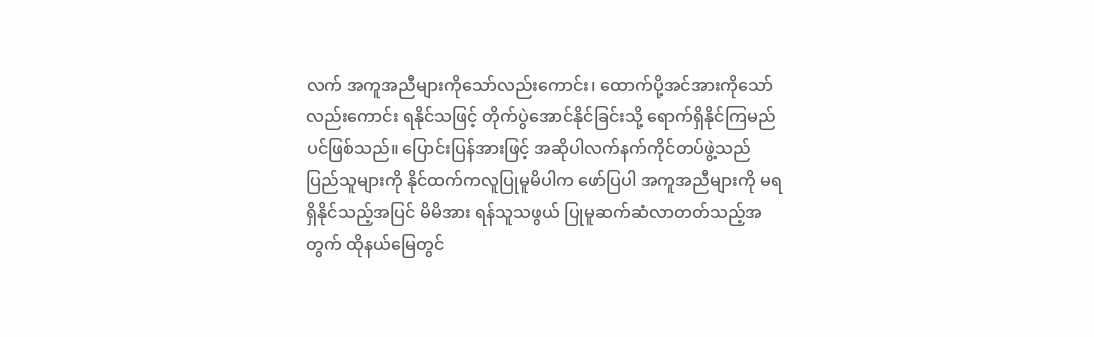လက် အကူအညီများကိုသော်လည်းကောင်း၊ ထောက်ပို့အင်အားကိုသော်လည်းကောင်း ရနိုင်သဖြင့် တိုက်ပွဲအောင်နိုင်ခြင်းသို့ ရောက်ရှိနိုင်ကြမည်ပင်ဖြစ်သည်။ ပြောင်းပြန်အားဖြင့် အဆိုပါလက်နက်ကိုင်တပ်ဖွဲ့သည် ပြည်သူများကို နိုင်ထက်ကလူပြုမူမိပါက ဖော်ပြပါ အကူအညီများကို မရရှိနိုင်သည့်အပြင် မိမိအား ရန်သူသဖွယ် ပြုမူဆက်ဆံလာတတ်သည့်အတွက် ထိုနယ်မြေတွင်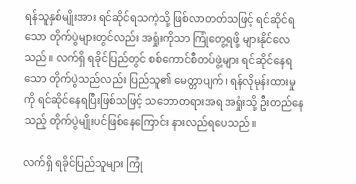ရန်သူနှစ်မျိုးအား ရင်ဆိုင်ရသကဲ့သို့ ဖြစ်လာတတ်သဖြင့် ရင်ဆိုင်ရသော တိုက်ပွဲများတွင်လည်း အရှုံးကိုသာ ကြုံတွေ့ရဖို့ များနိုင်လေသည်။ လက်ရှိ ရခိုင်ပြည်တွင် စစ်ကောင်စီတပ်ဖွဲ့များ ရင်ဆိုင်နေရသော တိုက်ပွဲသည်လည်း ပြည်သူ၏ မေတ္တာပျက်၊ ရန်လိုမုန်းထားမှုကို ရင်ဆိုင်နေရပြီးဖြစ်သဖြင့် သဘောတရားအရ အရှုံးသို့ ဦးတည်နေသည့် တိုက်ပွဲမျိုးပင်ဖြစ်နေကြောင်း နားလည်ရပေသည်။

လက်ရှိ ရခိုင်ပြည်သူများ ကြုံ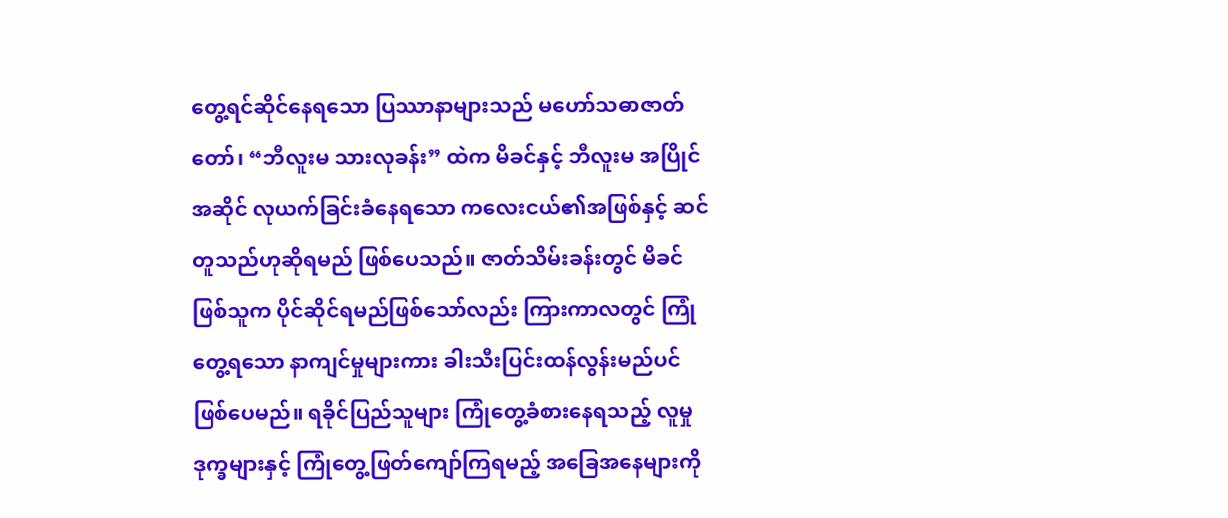တွေ့ရင်ဆိုင်နေရသော ပြဿာနာများသည် မဟော်သဓာဇာတ်တော်၊ “ဘီလူးမ သားလုခန်း” ထဲက မိခင်နှင့် ဘီလူးမ အပြိုင်အဆိုင် လုယက်ခြင်းခံနေရသော ကလေးငယ်၏အဖြစ်နှင့် ဆင်တူသည်ဟုဆိုရမည် ဖြစ်ပေသည်။ ဇာတ်သိမ်းခန်းတွင် မိခင်ဖြစ်သူက ပိုင်ဆိုင်ရမည်ဖြစ်သော်လည်း ကြားကာလတွင် ကြုံတွေ့ရသော နာကျင်မှုများကား ခါးသီးပြင်းထန်လွန်းမည်ပင် ဖြစ်ပေမည်။ ရခိုင်ပြည်သူများ ကြုံတွေ့ခံစားနေရသည့် လူမှုဒုက္ခများနှင့် ကြုံတွေ့ဖြတ်ကျော်ကြရမည့် အခြေအနေများကို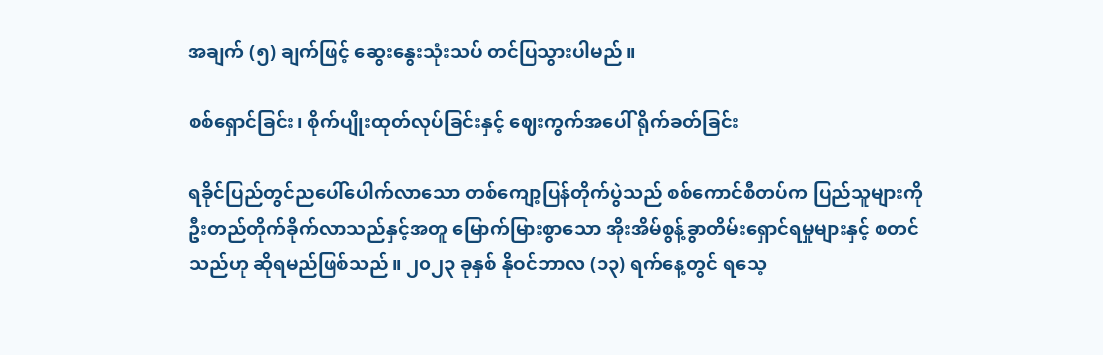အချက် (၅) ချက်ဖြင့် ဆွေးနွေးသုံးသပ် တင်ပြသွားပါမည်။

စစ်ရှောင်ခြင်း၊ စိုက်ပျိုးထုတ်လုပ်ခြင်းနှင့် ဈေးကွက်အပေါ် ရိုက်ခတ်ခြင်း

ရခိုင်ပြည်တွင်ညပေါ်ပေါက်လာသော တစ်ကျော့ပြန်တိုက်ပွဲသည် စစ်ကောင်စီတပ်က ပြည်သူများကို ဦးတည်တိုက်ခိုက်လာသည်နှင့်အတူ မြောက်မြားစွာသော အိုးအိမ်စွန့်ခွာတိမ်းရှောင်ရမှုများနှင့် စတင်သည်ဟု ဆိုရမည်ဖြစ်သည်။ ၂၀၂၃ ခုနှစ် နိုဝင်ဘာလ (၁၃) ရက်နေ့တွင် ရသေ့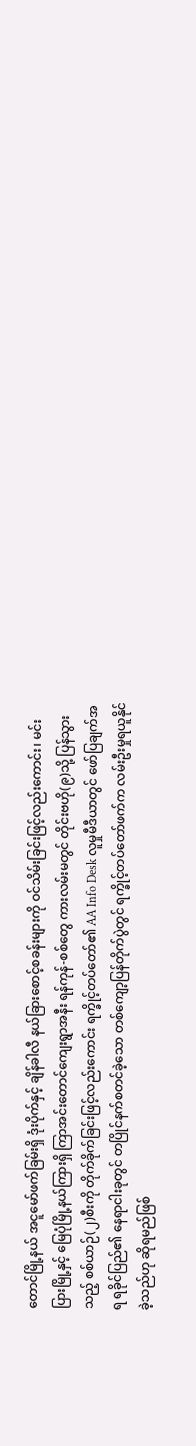တောင်မြို့နယ် အငူမော်ဖက်ခြမ်းရှိ ဒုံးပိုက်နှင့် ချိန်ခါလီ နယ်ခြား‌စောင့်စခန်းများကို ဝင်သိမ်းခြင်းဖြင့်လည်းကောင်း၊ မင်းပြားမြို့နှင့် မြေပုံမြို့နယ်ကြားရှိ ကြာအင်းတောင်ကျေးရွာအနီး ရန်ကုန်-စစ်တွေ ကားလမ်းမတွင် တိုင်းဗဟို(၉)သို့ ပြန်သွားသည့် စစ်ယာဉ်(၂)စီးကို တိုက်ခိုက်ခြင်းဖြင့်လည်းကောင်း ရက္ခိုင့်တပ်တော်၏ AA Info Desk လူမှုမီဒီယာတွင် ဖော်ပြချက်အရ ရခိုင်ပြည်၏ နေရာငါးခုတွင် တပြိုင်နက်စတင်ခဲ့သော တစ်ကျော့ပြန်တိုက်ပွဲတွင် ရက္ခိုင့်တပ်တော်ဖက်က လမ်းဦးမှုရယူနိုင်ခဲ့သည်ဟု ဆိုရမည်ဖြစ်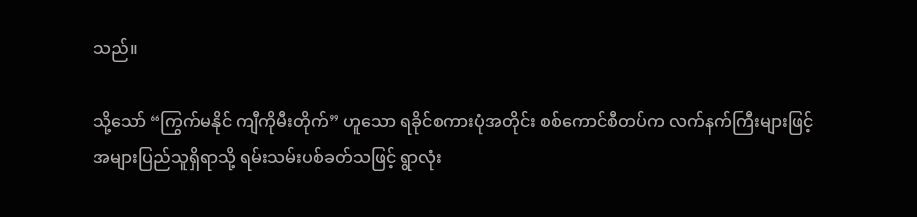သည်။

သို့သော် “ကြွက်မနိုင် ကျီကိုမီးတိုက်” ဟူသော ရခိုင်စကားပုံအတိုင်း စစ်ကောင်စီတပ်က လက်နက်ကြီးများဖြင့် အများပြည်သူရှိရာသို့ ရမ်းသမ်းပစ်ခတ်သဖြင့် ရွာလုံး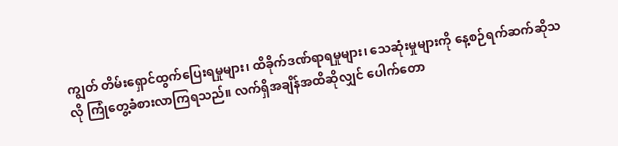ကျွတ် တိမ်းရှောင်ထွက်ပြေးရမှုများ၊ ထိခိုက်ဒဏ်ရာရမှုများ၊ သေဆုံးမှုများကို နေ့စဉ်ရက်ဆက်ဆိုသလို ‌ကြုံတွေ့ခံစားလာကြရသည်။ လက်ရှိအချိန်အထိဆိုလျှင် ပေါက်တော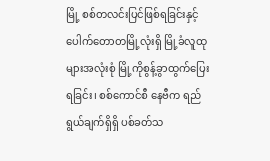မြို့ စစ်တလင်းပြင်ဖြစ်ရခြင်းနှင့် ပေါက်တောတမြို့လုံးရှိ မြို့ခံလူထုများအလုံးစုံ မြို့ကိုစွန့်ခွာထွက်ပြေးရခြင်း၊ စစ်ကောင်စီ နေဗီက ရည်ရွယ်ချက်ရှိရှိ ပစ်ခတ်သ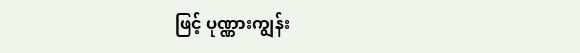ဖြင့် ပုဏ္ဏားကျွန်း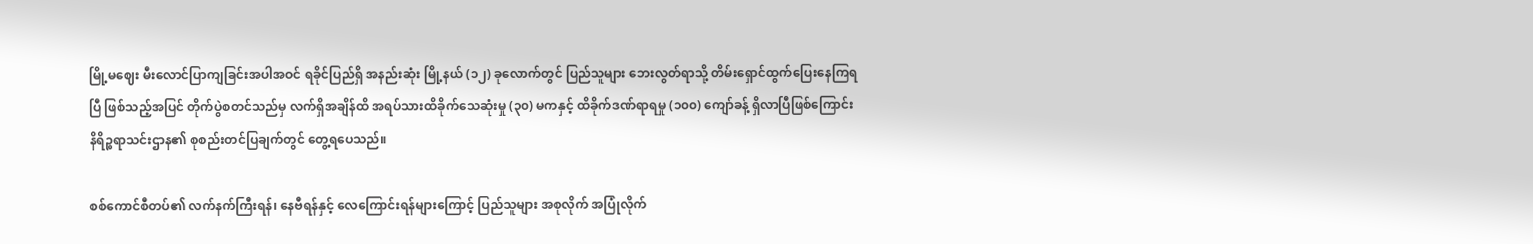မြို့မဈေး မီးလောင်ပြာကျခြင်းအပါအဝင် ရခိုင်ပြည်ရှိ အနည်းဆုံး မြို့နယ် (၁၂) ခုလောက်တွင် ပြည်သူများ ဘေးလွတ်ရာသို့ တိမ်းရှောင်ထွက်ပြေးနေကြရပြီ ဖြစ်သည့်အပြင် တိုက်ပွဲစတင်သည်မှ လက်ရှိအချိန်ထိ အရပ်သားထိခိုက်သေဆုံးမှု (၃၀) မကနှင့် ထိခိုက်ဒဏ်ရာရမှု (၁၀၀) ကျော်ခန့် ရှိလာပြီဖြစ်ကြောင်း နိရိဉ္စရာသင်းဌာန၏ စုစည်းတင်ပြချက်တွင် တွေ့ရပေသည်။

စစ်ကောင်စီတပ်၏ လက်နက်ကြီးရန်၊ နေဗီရန်နှင့် လေကြောင်းရန်များကြောင့် ပြည်သူများ အစုလိုက် အပြုံလိုက်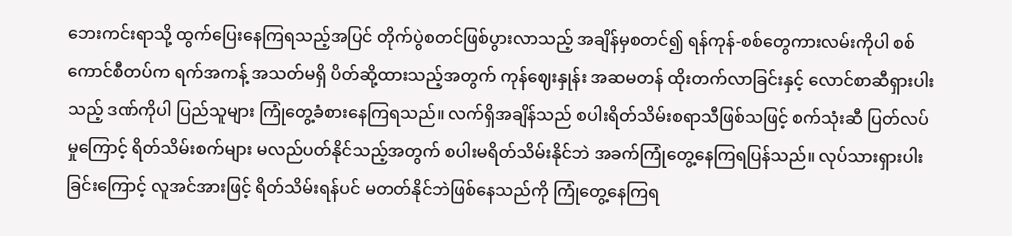ဘေးကင်းရာသို့ ထွက်ပြေးနေကြရသည့်အပြင် တိုက်ပွဲစတင်ဖြစ်ပွားလာသည့် အချိန်မှစတင်၍ ရန်ကုန်-စစ်တွေကားလမ်းကိုပါ စစ်ကောင်စီတပ်က ရက်အကန့် အသတ်မရှိ ပိတ်ဆို့ထားသည့်အတွက် ကုန်ဈေးနှုန်း အဆမတန် ထိုးတက်လာခြင်းနှင့် လောင်စာဆီရှားပါးသည့် ဒဏ်ကိုပါ ပြည်သူများ ကြုံတွေ့ခံစားနေကြရသည်။ လက်ရှိအချိန်သည် စပါးရိတ်သိမ်းစရာသီဖြစ်သဖြင့် စက်သုံးဆီ ပြတ်လပ်မှုကြောင့် ရိတ်သိမ်းစက်များ မလည်ပတ်နိုင်သည့်အတွက် စပါးမရိတ်သိမ်းနိုင်ဘဲ အခက်ကြုံတွေ့နေကြရပြန်သည်။ လုပ်သားရှားပါးခြင်းကြောင့် လူအင်အားဖြင့် ရိတ်သိမ်းရန်ပင် မတတ်နိုင်ဘဲဖြစ်နေသည်ကို ကြုံတွေ့နေကြရ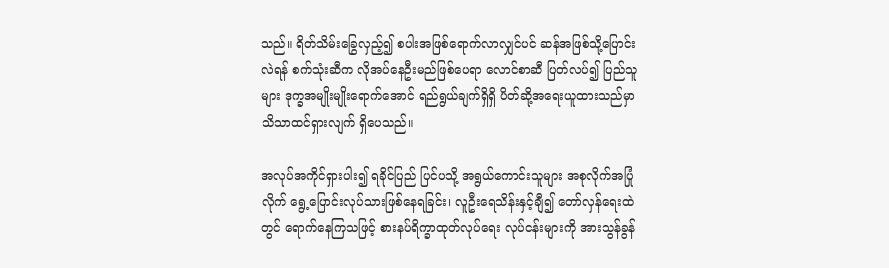သည်။ ရိတ်သိမ်းခြွေလှည့်၍ စပါးအဖြစ်ရောက်လာလျှင်ပင် ဆန်အဖြစ်သို့ပြောင်းလဲရန် စက်သုံးဆီက လိုအပ်နေဦးမည်ဖြစ်ပေရာ လောင်စာဆီ ပြတ်လပ်၍ ပြည်သူများ ဒုက္ခအမျိုးမျိုးရောက်အောင် ရည်ရွယ်ချက်ရှိရှိ ပိတ်ဆို့အရေးယူထားသည်မှာ သိသာထင်ရှားလျက် ရှိပေသည်။

အလုပ်အကိုင်ရှားပါး၍ ရခိုင်ပြည် ပြင်ပသို့ အရွယ်ကောင်းသူများ အစုလိုက်အပြုံလိုက် ရွေ့ပြောင်းလုပ်သားဖြစ်နေရခြင်း၊ လူဦးရေသိန်းနှင့်ချီ၍ တော်လှန်ရေးထဲတွင် ရောက်နေကြသဖြင့် စားနပ်ရိက္ခာထုတ်လုပ်ရေး လုပ်ငန်းများကို အားသွန်ခွန်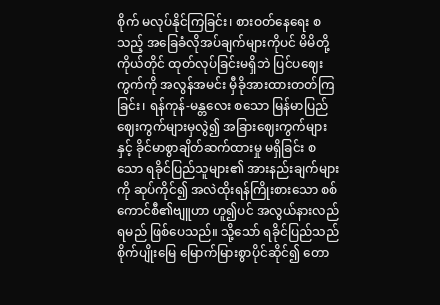စိုက် မလုပ်နိုင်ကြခြင်း၊ စားဝတ်နေရေး စသည့် အခြေခံလိုအပ်ချက်များကိုပင် မိမိတို့ကိုယ်တိုင် ထုတ်လုပ်ခြင်းမရှိဘဲ ပြင်ပဈေးကွက်ကို အလွန်အမင်း မှီခိုအားထားတတ်ကြခြင်း၊ ရန်ကုန်-မန္တလေး စသော မြန်မာပြည် ဈေးကွက်များမှလွဲ၍ အခြားဈေးကွက်များနှင့် ခိုင်မာစွာချိတ်ဆက်ထားမှု မရှိခြင်း စသော ရခိုင်ပြည်သူများ၏ အားနည်းချက်များကို ဆုပ်ကိုင်၍ အလဲထိုးရန်ကြိုးစားသော စစ်ကောင်စီ၏ဗျူဟာ ဟူ၍ပင် အလွယ်နားလည်ရမည် ဖြစ်ပေသည်။ သို့သော် ရခိုင်ပြည်သည် စိုက်ပျိုးမြေ မြောက်မြားစွာပိုင်ဆိုင်၍ တော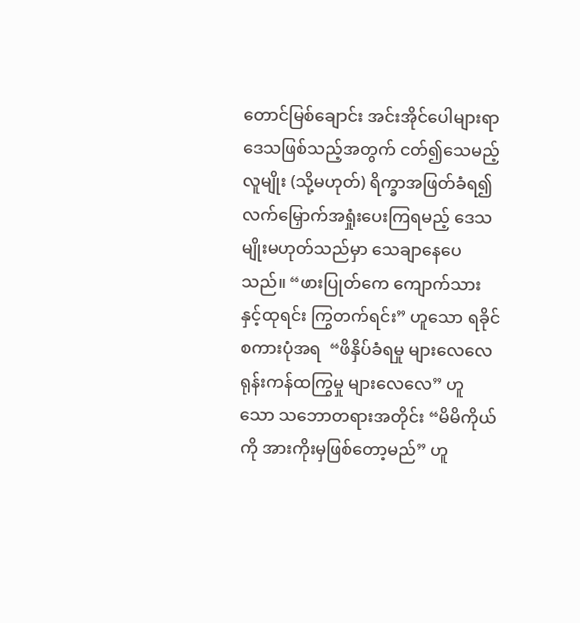တောင်မြစ်ချောင်း အင်းအိုင်ပေါများရာ ဒေသဖြစ်သည့်အတွက် ငတ်၍သေမည့်လူမျိုး (သို့မဟုတ်) ရိက္ခာအဖြတ်ခံရ၍ လက်မြှောက်အရှုံးပေးကြရမည့် ဒေသမျိုးမဟုတ်သည်မှာ သေချာနေပေသည်။ “ဖားပြုတ်ကေ ကျောက်သားနှင့်ထုရင်း ကြွတက်ရင်း” ဟူသော ရခိုင်စကားပုံအရ  “ဖိနှိပ်ခံရမှု များလေလေ ရုန်းကန်ထကြွမှု များလေလေ” ဟူသော သဘောတရားအတိုင်း “မိမိကိုယ်ကို အားကိုးမှဖြစ်တော့မည်” ဟူ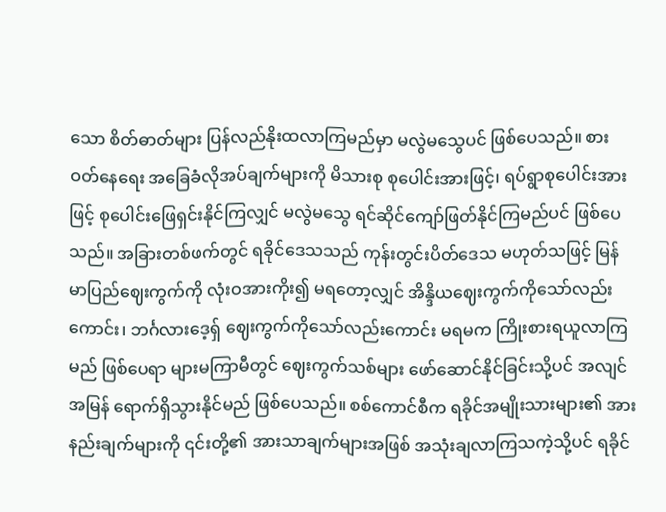သော စိတ်ဓာတ်များ ပြန်လည်နိုးထလာကြမည်မှာ မလွဲမသွေပင် ဖြစ်ပေသည်။ စားဝတ်နေရေး အခြေခံလိုအပ်ချက်များကို မိသားစု စုပေါင်းအားဖြင့်၊ ရပ်ရွာစုပေါင်းအားဖြင့် စုပေါင်းဖြေရှင်းနိုင်ကြလျှင် မလွဲမသွေ ရင်ဆိုင်ကျော်ဖြတ်နိုင်ကြမည်ပင် ဖြစ်ပေသည်။ အခြားတစ်ဖက်တွင် ရခိုင်ဒေသသည် ကုန်းတွင်းပိတ်ဒေသ မဟုတ်သဖြင့် မြန်မာပြည်ဈေးကွက်ကို လုံးဝအားကိုး၍ မရတော့လျှင် အိန္ဒိယဈေးကွက်ကိုသော်လည်းကောင်း၊ ဘင်္ဂလားဒေ့ရှ် ဈေးကွက်ကိုသော်လည်းကောင်း မရမက ကြိုးစားရယူလာကြမည် ဖြစ်ပေရာ များမကြာမီတွင် ဈေးကွက်သစ်များ ဖော်ဆောင်နိုင်ခြင်းသို့ပင် အလျင်အမြန် ရောက်ရှိသွားနိုင်မည် ဖြစ်ပေသည်။ စစ်ကောင်စီက ရခိုင်အမျိုးသားများ၏ အားနည်းချက်များကို ၎င်းတို့၏ အားသာချက်များအဖြစ် အသုံးချလာကြသကဲ့သို့ပင် ရခိုင်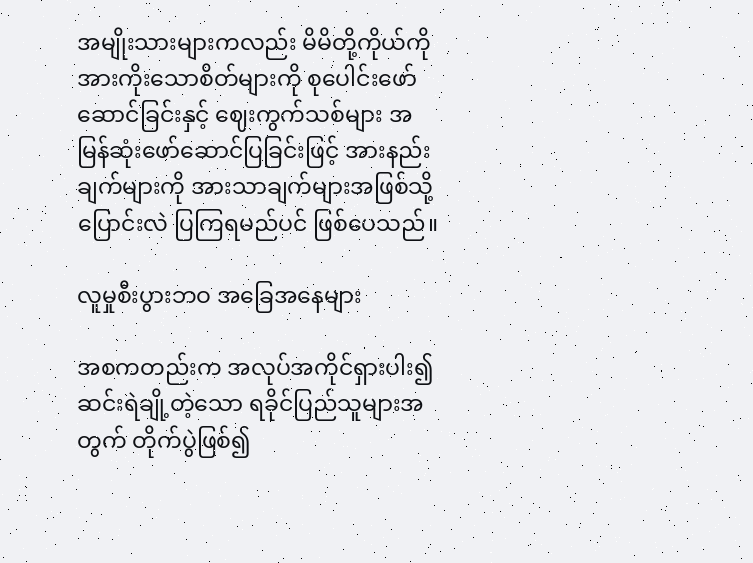အမျိုးသားများကလည်း မိမိတို့ကိုယ်ကို အားကိုးသောစိတ်များကို စုပေါင်းဖော်ဆောင်ခြင်းနှင့် ဈေးကွက်သစ်များ အမြန်ဆုံးဖော်ဆောင်ပြခြင်းဖြင့် အားနည်းချက်များကို အားသာချက်များအဖြစ်သို့ ပြောင်းလဲ ပြကြရမည်ပင် ဖြစ်ပေသည်။

လူမှုစီးပွားဘဝ အခြေအနေများ

အစကတည်းက အလုပ်အကိုင်ရှားပါး၍ ဆင်းရဲချို့တဲ့သော ရခိုင်ပြည်သူများအတွက် တိုက်ပွဲဖြစ်၍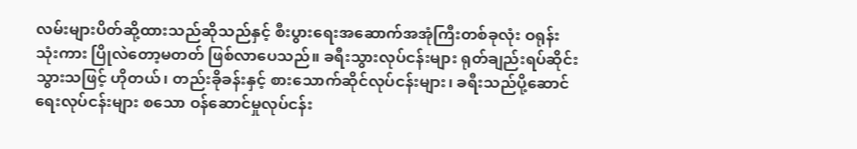လမ်းများပိတ်ဆို့ထားသည်ဆိုသည်နှင့် စီးပွားရေးအဆောက်အအုံကြီးတစ်ခုလုံး ဝရုန်းသုံးကား ပြိုလဲတော့မတတ် ဖြစ်လာပေသည်။ ခရီးသွားလုပ်ငန်းများ ရုတ်ချည်းရပ်ဆိုင်းသွားသဖြင့် ဟိုတယ်၊ တည်းခိုခန်းနှင့် စားသောက်ဆိုင်လုပ်ငန်းများ၊ ခရီးသည်ပို့ဆောင်ရေးလုပ်ငန်းများ စသော ဝန်ဆောင်မှုလုပ်ငန်း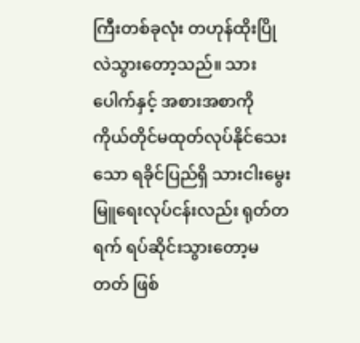ကြီးတစ်ခုလုံး တဟုန်ထိုးပြိုလဲသွားတော့သည်။ သားပေါက်နှင့် အစားအစာကို ကိုယ်တိုင်မထုတ်လုပ်နိုင်သေးသော ရခိုင်ပြည်ရှိ သားငါးမွေးမြူရေးလုပ်ငန်းလည်း ရုတ်တရက် ရပ်ဆိုင်းသွားတော့မတတ် ဖြစ်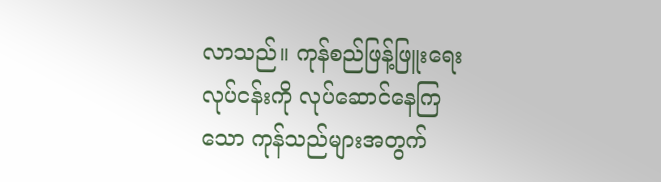လာသည်။ ကုန်စည်ဖြန့်ဖြူးရေးလုပ်ငန်းကို လုပ်ဆောင်နေကြသော ကုန်သည်များအတွက်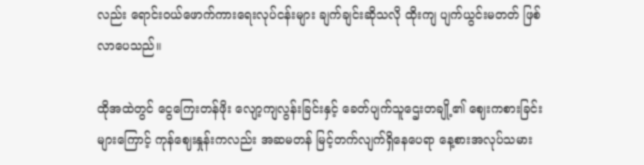လည်း ရောင်းဝယ်ဖောက်ကားရေးလုပ်ငန်းများ ချက်ချင်းဆိုသလို ထိုးကျ ပျက်ယွင်းမတတ် ဖြစ်လာပေသည်။

ထိုအထဲတွင် ငွေကြေးတန်ဖိုး လျော့ကျလွန်းခြင်းနှင့် ခေတ်ပျက်သူဌေးတချို့၏ ဈေးကစားခြင်းများကြောင့် ကုန်ဈေးနှုန်းကလည်း အဆမတန် မြင့်တက်လျက်ရှိနေပေရာ နေ့စားအလုပ်သမား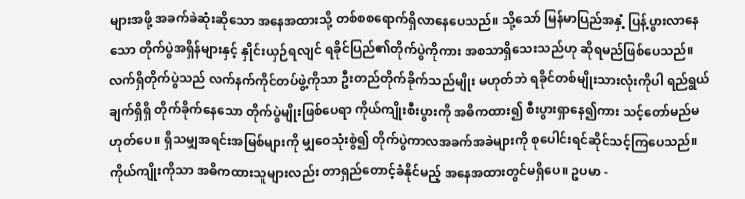များအဖို့ အခက်ခဲဆုံးဆိုသော အနေအထားသို့ တစ်စစရောက်ရှိလာနေပေသည်။ သို့သော် မြန်မာပြည်အနှံ့ ပြန့်ပွားလာနေသော တိုက်ပွဲအရှိန်များနှင့် နှိုင်းယှဉ်ရလျင် ရခိုင်ပြည်၏တိုက်ပွဲကိုကား အစသာရှိသေးသည်ဟု ဆိုရမည်ဖြစ်ပေသည်။ လက်ရှိတိုက်ပွဲသည် လက်နက်ကိုင်တပ်ဖွဲ့ကိုသာ ဦးတည်တိုက်ခိုက်သည်မျိုး မဟုတ်ဘဲ ရခိုင်တစ်မျိုးသားလုံးကိုပါ ရည်ရွယ်ချက်ရှိရှိ တိုက်ခိုက်နေသော တိုက်ပွဲမျိုးဖြစ်ပေရာ ကိုယ်ကျိုးစီးပွားကို အဓိကထား၍ စီးပွားရှာနေ၍ကား သင့်တော်မည်မဟုတ်ပေ။ ရှိသမျှအရင်းအမြစ်များကို မျှဝေသုံးစွဲ၍ တိုက်ပွဲကာလအခက်အခဲများကို စုပေါင်းရင်ဆိုင်သင့်ကြပေသည်။ ကိုယ်ကျိုးကိုသာ အဓိကထားသူများလည်း တာရှည်တောင့်ခံနိုင်မည့် အနေအထားတွင်မရှိပေ။ ဥပမာ -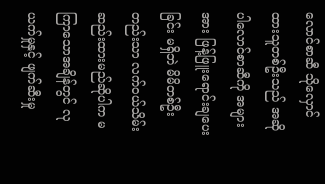လောင်စာဆီ သိုလှောင်ထားသူတစ်ဦးသည် အဆိုပါလောင်စာဆီကို အများအား ဖြန့်ဖြူးရောင်းချပေးခြင်း မရှိဘဲ မိမိတစ်ဦးတည်းသာ လက်ဝယ်သိမ်းဆည်းထားမည်ဆိုပါက မကြာသောအချိန်တွင် လုယက်မှုနှင့် ဖျက်ဆီးမှု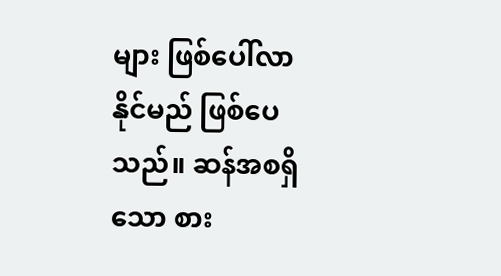များ ဖြစ်ပေါ်လာနိုင်မည် ဖြစ်ပေသည်။ ဆန်အစရှိသော စား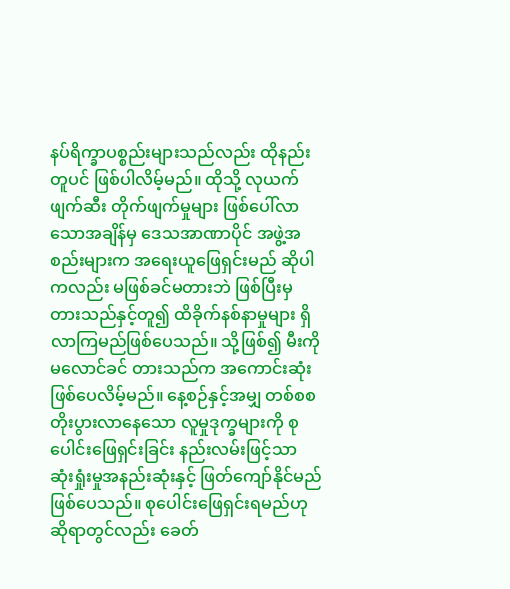နပ်ရိက္ခာပစ္စည်းများသည်လည်း ထိုနည်းတူပင် ဖြစ်ပါလိမ့်မည်။ ထိုသို့ လုယက်ဖျက်ဆီး တိုက်ဖျက်မှုများ ဖြစ်ပေါ်လာသောအချိန်မှ ဒေသအာဏာပိုင် အဖွဲ့အစည်းများက အရေးယူဖြေရှင်းမည် ဆိုပါကလည်း မဖြစ်ခင်မတားဘဲ ဖြစ်ပြီးမှတားသည်နှင့်တူ၍ ထိခိုက်နစ်နာမှုများ ရှိလာကြမည်ဖြစ်ပေသည်။ သို့ဖြစ်၍ မီးကို မလောင်ခင် တားသည်က အကောင်းဆုံးဖြစ်ပေလိမ့်မည်။ နေ့စဉ်နှင့်အမျှ တစ်စစတိုးပွားလာနေသော လူမှုဒုက္ခများကို စုပေါင်းဖြေရှင်းခြင်း နည်းလမ်းဖြင့်သာ ဆုံးရှုံးမှုအနည်းဆုံးနှင့် ဖြတ်ကျော်နိုင်မည်ဖြစ်ပေသည်။ စုပေါင်းဖြေရှင်းရမည်ဟု ဆိုရာတွင်လည်း ခေတ်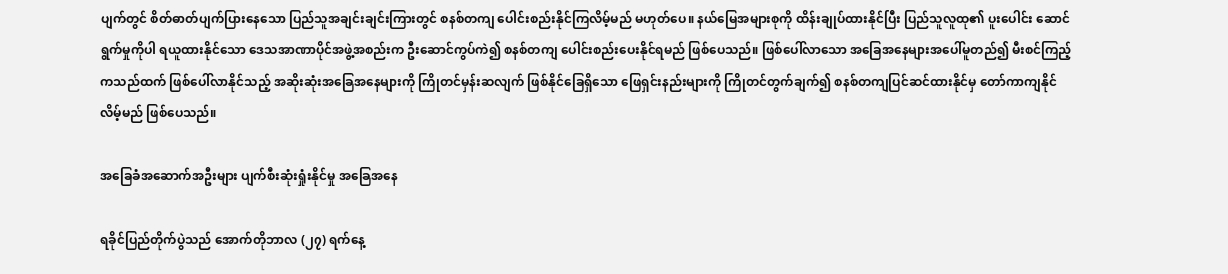ပျက်တွင် စိတ်ဓာတ်ပျက်ပြားနေသော ပြည်သူအချင်းချင်းကြားတွင် စနစ်တကျ ပေါင်းစည်းနိုင်ကြလိမ့်မည် မဟုတ်ပေ။ နယ်မြေအများစုကို ထိန်းချုပ်ထားနိုင်ပြီး ပြည်သူလူထု၏ ပူးပေါင်း ဆောင်ရွက်မှုကိုပါ ရယူထားနိုင်သော ဒေသအာဏာပိုင်အဖွဲ့အစည်းက ဦးဆောင်ကွပ်ကဲ၍ စနစ်တကျ ပေါင်းစည်းပေးနိုင်ရမည် ဖြစ်ပေသည်။ ဖြစ်ပေါ်လာသော အခြေအနေများအပေါ်မူတည်၍ မီးစင်ကြည့်ကသည်ထက် ဖြစ်ပေါ်လာနိုင်သည့် အဆိုးဆုံးအခြေအနေများကို ကြိုတင်မှန်းဆလျက် ဖြစ်နိုင်ခြေရှိသော ဖြေရှင်းနည်းများကို ကြိုတင်တွက်ချက်၍ စနစ်တကျပြင်ဆင်ထားနိုင်မှ တော်ကာကျနိုင်လိမ့်မည် ဖြစ်ပေသည်။

အခြေခံအဆောက်အဦးများ ပျက်စီးဆုံးရှုံးနိုင်မှု အခြေအနေ

ရခိုင်ပြည်တိုက်ပွဲသည် အောက်တိုဘာလ (၂၇) ရက်နေ့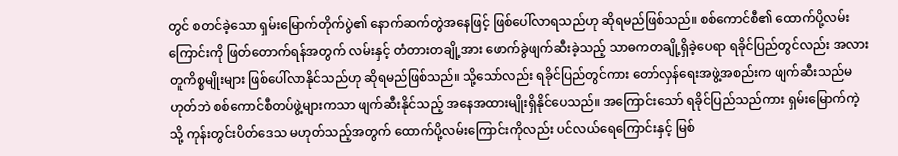တွင် စတင်ခဲ့သော ရှမ်းမြောက်တိုက်ပွဲ၏ နောက်ဆက်တွဲအနေဖြင့် ဖြစ်ပေါ်လာရသည်ဟု ဆိုရမည်ဖြစ်သည်။ စစ်ကောင်စီ၏ ထောက်ပို့လမ်းကြောင်းကို ဖြတ်တောက်ရန်အတွက် လမ်းနှင့် တံတားတချို့အား ဖောက်ခွဲဖျက်ဆီးခဲ့သည့် သာဓကတချို့ရှိခဲ့ပေရာ ရခိုင်ပြည်တွင်လည်း အလားတူကိစ္စမျိုးများ ဖြစ်ပေါ်လာနိုင်သည်ဟု ဆိုရမည်ဖြစ်သည်။ သို့သော်လည်း ရခိုင်ပြည်တွင်ကား တော်လှန်ရေးအဖွဲ့အစည်းက ဖျက်ဆီးသည်မဟုတ်ဘဲ စစ်ကောင်စီတပ်ဖွဲ့များကသာ ဖျက်ဆီးနိုင်သည့် အနေအထားမျိုးရှိနိုင်ပေသည်။ အကြောင်းသော် ရခိုင်ပြည်သည်ကား ရှမ်းမြောက်ကဲ့သို့ ကုန်းတွင်းပိတ်ဒေသ မဟုတ်သည့်အတွက် ထောက်ပို့လမ်းကြောင်းကိုလည်း ပင်လယ်ရေကြောင်းနှင့် မြစ်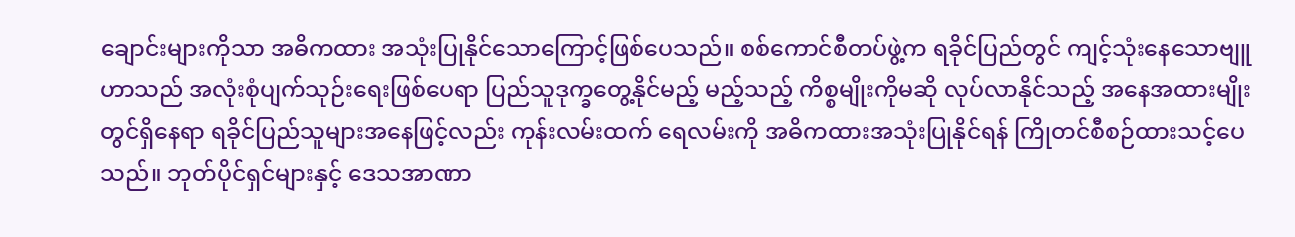ချောင်းများကိုသာ အဓိကထား အသုံးပြုနိုင်သောကြောင့်ဖြစ်ပေသည်။ စစ်ကောင်စီတပ်ဖွဲ့က ရခိုင်ပြည်တွင် ကျင့်သုံးနေသောဗျူဟာသည် အလုံးစုံပျက်သုဉ်းရေးဖြစ်ပေရာ ပြည်သူဒုက္ခတွေ့နိုင်မည့် မည့်သည့် ကိစ္စမျိုးကိုမဆို လုပ်လာနိုင်သည့် အနေအထားမျိုးတွင်ရှိနေရာ ရခိုင်ပြည်သူများအနေဖြင့်လည်း ကုန်းလမ်းထက် ရေလမ်းကို အဓိကထားအသုံးပြုနိုင်ရန် ကြိုတင်စီစဉ်ထားသင့်ပေသည်။ ဘုတ်ပိုင်ရှင်များနှင့် ဒေသအာဏာ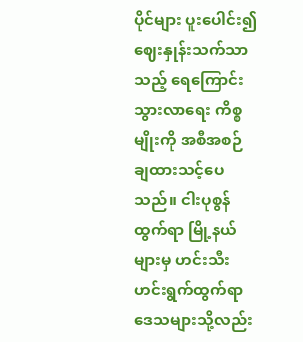ပိုင်များ ပူးပေါင်း၍ ဈေးနှုန်းသက်သာသည့် ရေကြောင်းသွားလာရေး ကိစ္စမျိုးကို အစီအစဉ် ချထားသင့်ပေသည်။ ငါးပုစွန်ထွက်ရာ မြို့နယ်များမှ ဟင်းသီးဟင်းရွက်ထွက်ရာ ဒေသများသို့လည်း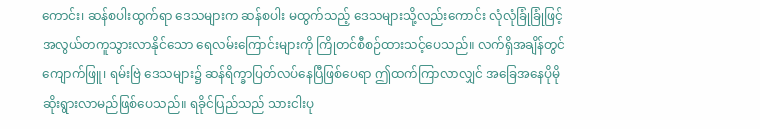ကောင်း၊ ဆန်စပါးထွက်ရာ ဒေသများက ဆန်စပါး မထွက်သည့် ဒေသများသို့လည်းကောင်း လုံလုံခြုံခြုံဖြင့် အလွယ်တကူသွားလာနိုင်သော ရေလမ်းကြောင်းများကို ကြိုတင်စီစဉ်ထားသင့်ပေသည်။ လက်ရှိအချိန်တွင် ကျောက်ဖြူ၊ ရမ်းဗြဲ ဒေသများ၌ ဆန်ရိက္ခာပြတ်လပ်နေပြီဖြစ်ပေရာ ဤထက်ကြာလာလျှင် အခြေအနေပိုမိုဆိုးရွားလာမည်ဖြစ်ပေသည်။ ရခိုင်ပြည်သည် သားငါးပု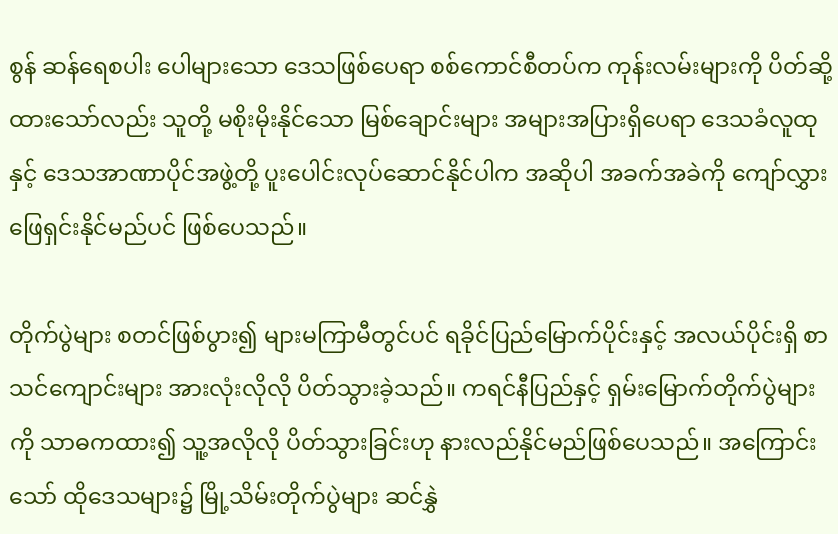စွန် ဆန်ရေစပါး ပေါများသော ဒေသဖြစ်ပေရာ စစ်ကောင်စီတပ်က ကုန်းလမ်းများကို ပိတ်ဆို့ထားသော်လည်း သူတို့ မစိုးမိုးနိုင်သော မြစ်ချောင်းများ အများအပြားရှိပေရာ ဒေသခံလူထုနှင့် ဒေသအာဏာပိုင်အဖွဲ့တို့ ပူးပေါင်းလုပ်ဆောင်နိုင်ပါက အဆိုပါ အခက်အခဲကို ကျော်လွှားဖြေရှင်းနိုင်မည်ပင် ဖြစ်ပေသည်။

တိုက်ပွဲများ စတင်ဖြစ်ပွား၍ များမကြာမီတွင်ပင် ရခိုင်ပြည်မြောက်ပိုင်းနှင့် အလယ်ပိုင်းရှိ စာသင်ကျောင်းများ အားလုံးလိုလို ပိတ်သွားခဲ့သည်။ ကရင်နီပြည်နှင့် ရှမ်းမြောက်တိုက်ပွဲများကို သာဓကထား၍ သူ့အလိုလို ပိတ်သွားခြင်းဟု နားလည်နိုင်မည်ဖြစ်ပေသည်။ အကြောင်းသော် ထိုဒေသများ၌ မြို့သိမ်းတိုက်ပွဲများ ဆင်နွှဲ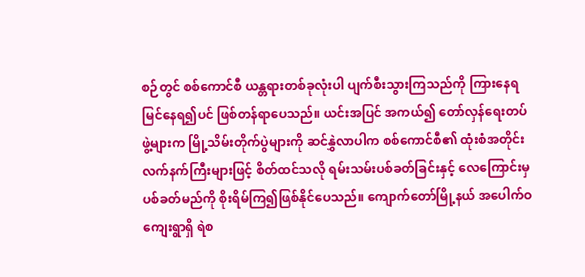စဉ်တွင် စစ်ကောင်စီ ယန္တရားတစ်ခုလုံးပါ ပျက်စီးသွားကြသည်ကို ကြားနေရမြင်နေရ၍ပင် ဖြစ်တန်ရာပေသည်။ ယင်းအပြင် အကယ်၍ တော်လှန်ရေးတပ်ဖွဲ့များက မြို့သိမ်းတိုက်ပွဲများကို ဆင်နွှဲလာပါက စစ်ကောင်စီ၏ ထုံးစံအတိုင်း လက်နက်ကြီးများဖြင့် စိတ်ထင်သလို ရမ်းသမ်းပစ်ခတ်ခြင်းနှင့် လေကြောင်းမှပစ်ခတ်မည်ကို စိုးရိမ်ကြ၍ဖြစ်နိုင်ပေသည်။ ကျောက်တော်မြို့နယ် အပေါက်ဝကျေးရွာရှိ ရဲစ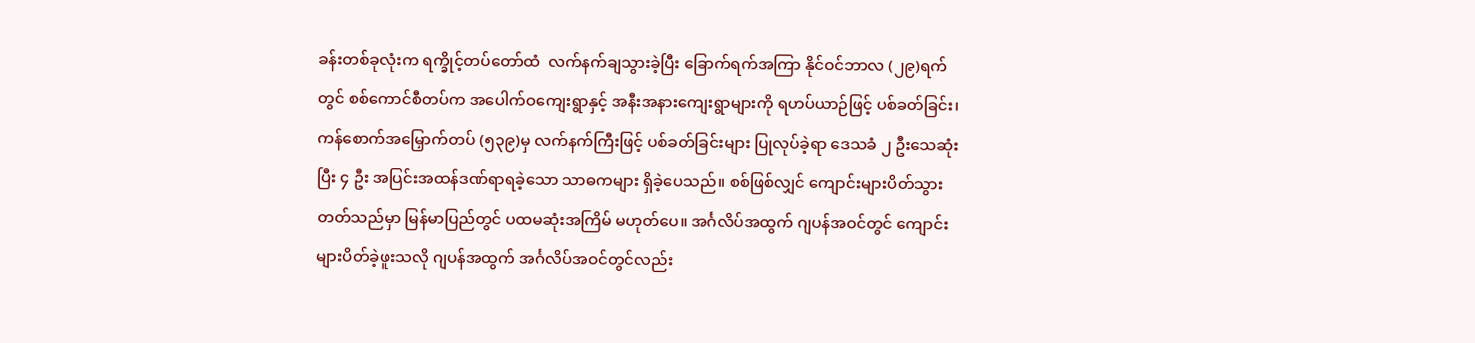ခန်းတစ်ခုလုံးက ရက္ခိုင့်တပ်တော်ထံ  လက်နက်ချသွားခဲ့ပြီး ခြောက်ရက်အကြာ နိုင်ဝင်ဘာလ (၂၉)ရက်တွင် စစ်ကောင်စီတပ်က အပေါက်ဝကျေးရွာနှင့် အနီးအနားကျေးရွာများကို ရဟပ်ယာဉ်ဖြင့် ပစ်ခတ်ခြင်း၊ ကန်စောက်အမြှောက်တပ် (၅၃၉)မှ လက်နက်ကြီးဖြင့် ပစ်ခတ်ခြင်းများ ပြုလုပ်ခဲ့ရာ ဒေသခံ ၂ ဦးသေဆုံးပြီး ၄ ဦး အပြင်းအထန်ဒဏ်ရာရခဲ့သော သာဓကများ ရှိခဲ့ပေသည်။ စစ်ဖြစ်လျှင် ကျောင်းများပိတ်သွားတတ်သည်မှာ မြန်မာပြည်တွင် ပထမဆုံးအကြိမ် မဟုတ်ပေ။ အင်္ဂလိပ်အထွက် ဂျပန်အဝင်တွင် ကျောင်းများပိတ်ခဲ့ဖူးသလို ဂျပန်အထွက် အင်္ဂလိပ်အဝင်တွင်လည်း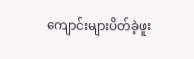ကျောင်းများပိတ်ခဲ့ဖူး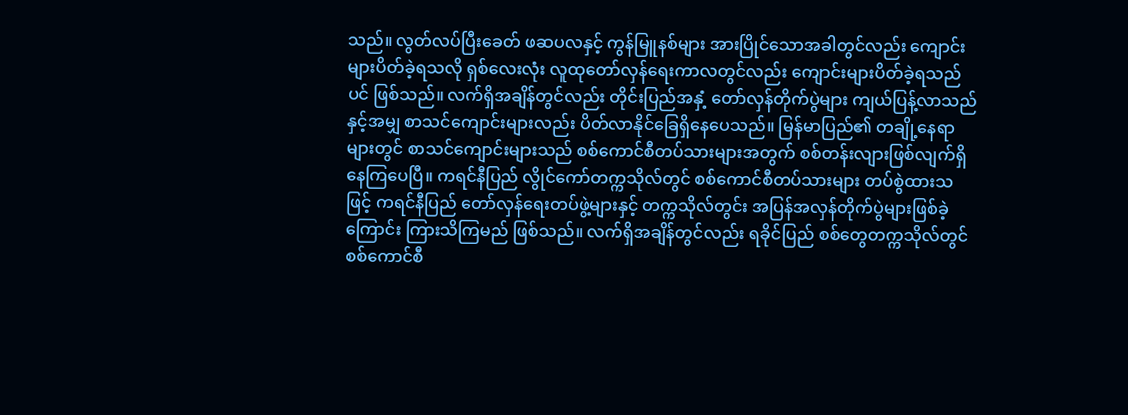သည်။ လွတ်လပ်ပြီးခေတ် ဖဆပလနှင့် ကွန်မြူနစ်များ အားပြိုင်သောအခါတွင်လည်း ကျောင်းများပိတ်ခဲ့ရသလို ရှစ်လေးလုံး လူထုတော်လှန်ရေးကာလတွင်လည်း ကျောင်းများပိတ်ခဲ့ရသည်ပင် ဖြစ်သည်။ လက်ရှိအချိန်တွင်လည်း တိုင်းပြည်အနှံ့ တော်လှန်တိုက်ပွဲများ ကျယ်ပြန့်လာသည်နှင့်အမျှ စာသင်ကျောင်းများလည်း ပိတ်လာနိုင်ခြေရှိနေပေသည်။ မြန်မာပြည်၏ တချို့နေရာများတွင် စာသင်ကျောင်းများသည် စစ်ကောင်စီတပ်သားများအတွက် စစ်တန်းလျားဖြစ်လျက်ရှိနေကြပေပြီ။ ကရင်နီပြည် လွိုင်ကော်တက္ကသိုလ်တွင် စစ်ကောင်စီတပ်သားများ တပ်စွဲထားသဖြင့် ကရင်နီပြည် တော်လှန်ရေးတပ်ဖွဲ့များနှင့် တက္ကသိုလ်တွင်း အပြန်အလှန်တိုက်ပွဲများဖြစ်ခဲ့ကြောင်း ကြားသိကြမည် ဖြစ်သည်။ လက်ရှိအချိန်တွင်လည်း ရခိုင်ပြည် စစ်တွေတက္ကသိုလ်တွင် စစ်ကောင်စီ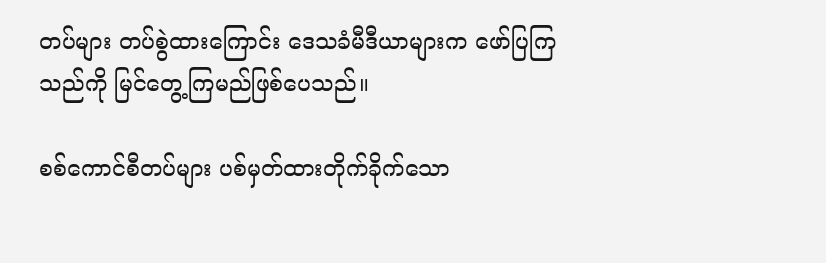တပ်များ တပ်စွဲထားကြောင်း ဒေသခံမီဒီယာများက ဖော်ပြကြသည်ကို မြင်တွေ့ကြမည်ဖြစ်ပေသည်။

စစ်ကောင်စီတပ်များ ပစ်မှတ်ထားတိုက်ခိုက်သော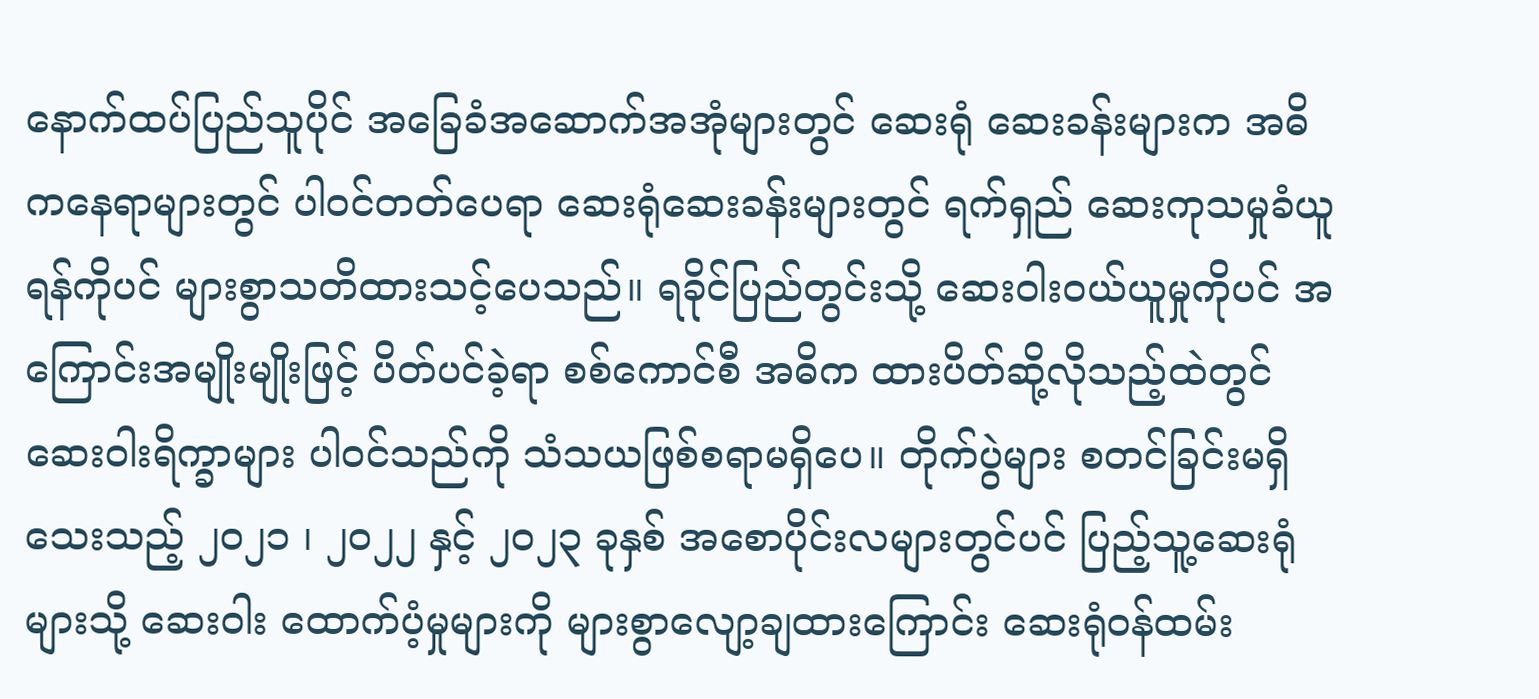နောက်ထပ်ပြည်သူပိုင် အခြေခံအဆောက်အအုံများတွင် ဆေးရုံ ဆေးခန်းများက အဓိကနေရာများတွင် ပါဝင်တတ်ပေရာ ဆေးရုံဆေးခန်းများတွင် ရက်ရှည် ဆေးကုသမှုခံယူရန်ကိုပင် များစွာသတိထားသင့်ပေသည်။ ရခိုင်ပြည်တွင်းသို့ ဆေးဝါးဝယ်ယူမှုကိုပင် အကြောင်းအမျိုးမျိုးဖြင့် ပိတ်ပင်ခဲ့ရာ စစ်ကောင်စီ အဓိက ထားပိတ်ဆို့လိုသည့်ထဲတွင် ဆေးဝါးရိက္ခာများ ပါဝင်သည်ကို သံသယဖြစ်စရာမရှိပေ။ တိုက်ပွဲများ စတင်ခြင်းမရှိသေးသည့် ၂၀၂၁ ၊ ၂၀၂၂ နှင့် ၂၀၂၃ ခုနှစ် အစောပိုင်းလများတွင်ပင် ပြည့်သူ့ဆေးရုံများသို့ ဆေးဝါး ထောက်ပံ့မှုများကို များစွာလျော့ချထားကြောင်း ဆေးရုံဝန်ထမ်း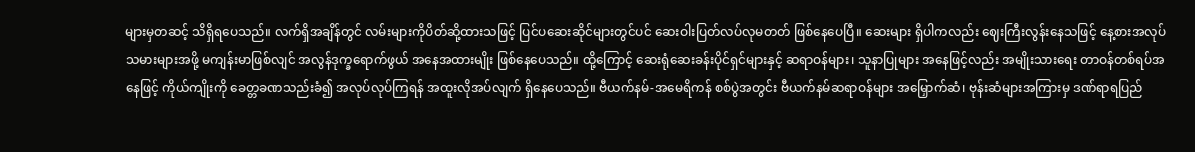များမှတဆင့် သိရှိရပေသည်။ လက်ရှိအချိန်တွင် လမ်းများကိုပိတ်ဆို့ထားသဖြင့် ပြင်ပဆေးဆိုင်များတွင်ပင် ဆေးဝါးပြတ်လပ်လုမတတ် ဖြစ်နေပေပြီ။ ဆေးများ ရှိပါကလည်း ဈေးကြီးလွန်းနေသဖြင့် နေ့စားအလုပ်သမားများအဖို့ မကျန်းမာဖြစ်လျင် အလွန်ဒုက္ခရောက်ဖွယ် အနေအထားမျိုး ဖြစ်နေပေသည်။ ထို့ကြောင့် ဆေးရုံဆေးခန်းပိုင်ရှင်များနှင့် ဆရာဝန်များ၊ သူနာပြုများ အနေဖြင့်လည်း အမျိုးသားရေး တာဝန်တစ်ရပ်အနေဖြင့် ကိုယ်ကျိုးကို ခေတ္တခဏသည်းခံ၍ အလုပ်လုပ်ကြရန် အထူးလိုအပ်လျက် ရှိနေပေသည်။ ဗီယက်နမ်-အမေရိကန် စစ်ပွဲအတွင်း ဗီယက်နမ်ဆရာဝန်များ အမြှောက်ဆံ၊ ဗုန်းဆံများအကြားမှ ဒဏ်ရာရပြည်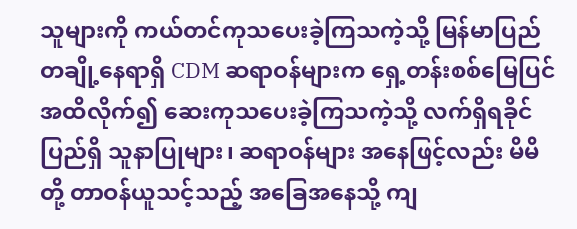သူများကို ကယ်တင်ကုသပေးခဲ့ကြသကဲ့သို့ မြန်မာပြည် တချို့နေရာရှိ CDM ဆရာဝန်များက ရှေ့တန်းစစ်မြေပြင်အထိလိုက်၍ ဆေးကုသပေးခဲ့ကြသကဲ့သို့ လက်ရှိရခိုင်ပြည်ရှိ သူနာပြုများ၊ ဆရာဝန်များ အနေဖြင့်လည်း မိမိတို့ တာဝန်ယူသင့်သည့် အခြေအနေသို့ ကျ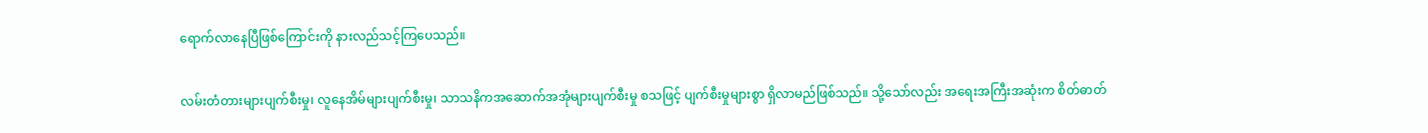ရောက်လာနေပြီဖြစ်ကြောင်းကို နားလည်သင့်ကြပေသည်။

လမ်းတံတားများပျက်စီးမှု၊ လူနေအိမ်များပျက်စီးမှု၊ သာသနိကအဆောက်အအုံများပျက်စီးမှု စသဖြင့် ပျက်စီးမှုများစွာ ရှိလာမည်ဖြစ်သည်။ သို့သော်လည်း အရေးအကြီးအဆုံးက စိတ်ဓာတ်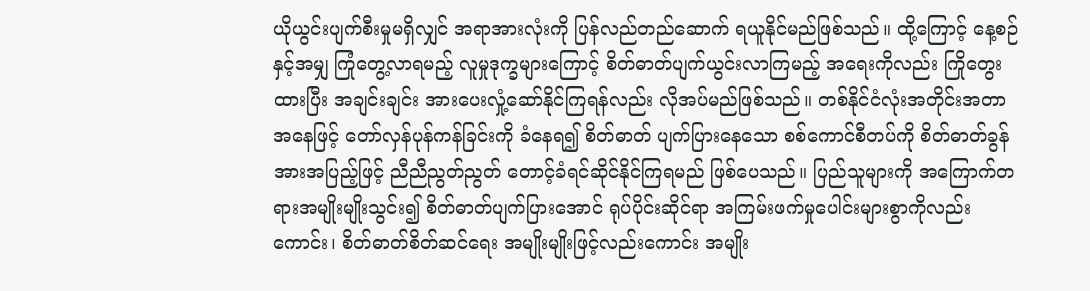ယိုယွင်းပျက်စီးမှုမရှိလျှင် အရာအားလုံးကို ပြန်လည်တည်ဆောက် ရယူနိုင်မည်ဖြစ်သည်။ ထို့ကြောင့် နေ့စဉ်နှင့်အမျှ ကြုံတွေ့လာရမည့် လူမှုဒုက္ခများကြောင့် စိတ်ဓာတ်ပျက်ယွင်းလာကြမည့် အရေးကိုလည်း ကြိုတွေးထားပြီး အချင်းချင်း အားပေးလှုံ့ဆော်နိုင်ကြရန်လည်း လိုအပ်မည်ဖြစ်သည်။ တစ်နိုင်ငံလုံးအတိုင်းအတာအနေဖြင့် တော်လှန်ပုန်ကန်ခြင်းကို ခံနေရ၍ စိတ်ဓာတ် ပျက်ပြားနေသော စစ်ကောင်စီတပ်ကို စိတ်ဓာတ်ခွန်အားအပြည့်ဖြင့် ညီညီညွတ်ညွတ် တောင့်ခံရင်ဆိုင်နိုင်ကြရမည် ဖြစ်ပေသည်။ ပြည်သူများကို အကြောက်တရားအမျိုးမျိုးသွင်း၍ စိတ်ဓာတ်ပျက်ပြားအောင် ရုပ်ပိုင်းဆိုင်ရာ အကြမ်းဖက်မှုပေါင်းများစွာကိုလည်းကောင်း၊ စိတ်ဓာတ်စိတ်ဆင်ရေး အမျိုးမျိုးဖြင့်လည်းကောင်း အမျိုး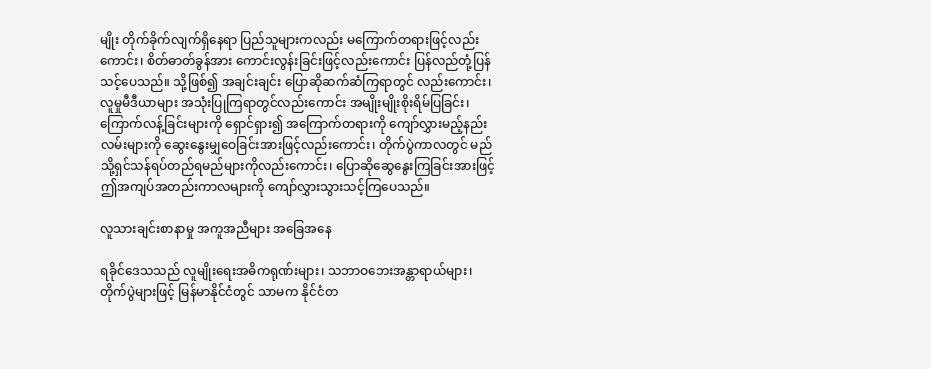မျိုး တိုက်ခိုက်လျက်ရှိနေရာ ပြည်သူများကလည်း မကြောက်တရားဖြင့်လည်းကောင်း၊ စိတ်ဓာတ်ခွန်အား ကောင်းလွန်းခြင်းဖြင့်လည်းကောင်း ပြန်လည်တုံ့ပြန်သင့်ပေသည်။ သို့ဖြစ်၍ အချင်းချင်း ပြောဆိုဆက်ဆံကြရာတွင် လည်းကောင်း၊ လူမှုမီဒီယာများ အသုံးပြုကြရာတွင်လည်းကောင်း အမျိုးမျိုးစိုးရိမ်ပြခြင်း၊ ကြောက်လန့်ခြင်းများကို ရှောင်ရှား၍ အကြောက်တရားကို ကျော်လွှားမည့်နည်းလမ်းများကို ဆွေးနွေးမျှဝေခြင်းအားဖြင့်လည်းကောင်း၊ တိုက်ပွဲကာလတွင် မည်သို့ရှင်သန်ရပ်တည်ရမည်များကိုလည်းကောင်း၊ ပြောဆိုဆွေနွေးကြခြင်းအားဖြင့် ဤအကျပ်အတည်းကာလများကို ကျော်လွှားသွားသင့်ကြပေသည်။

လူသားချင်းစာနာမှု အကူအညီများ အခြေအနေ

ရခိုင်ဒေသသည် လူမျိုးရေးအဓိကရုဏ်းများ၊ သဘာဝဘေးအန္တာရာယ်များ၊ တိုက်ပွဲများဖြင့် မြန်မာနိုင်ငံတွင် သာမက နိုင်ငံတ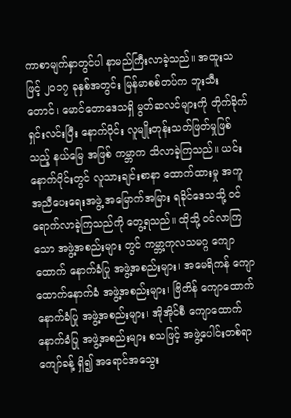ကာစာမျက်နှာတွင်ပါ နာမည်ကြီးလာခဲ့သည်။ အထူးသဖြင့် ၂၀၁၇ ခုနှစ်အတွင်း မြန်မာစစ်တပ်က ဘူးသီးတောင်၊ မောင်တောဒေသရှိ မွတ်ဆလင်များကို တိုက်ခိုက်ရှင်းလင်းပြီး နောက်ပိုင်း လူမျိုးတုန်းသတ်ဖြတ်မှုဖြစ်သည့် နယ်မြေ အဖြစ် ကမ္ဘာက သိလာခဲ့ကြသည်။ ယင်းနောက်ပိုင်းတွင် လူသားချင်းစာနာ ထောက်ထားမှု အကူအညီပေးရေးအဖွဲ့ အမြောက်အမြား ရခိုင်ဒေသသို့ ဝင်ရောက်လာခဲ့ကြသည်ကို တွေ့ရသည်။ ထိုသို့ ဝင်လာကြသော အဖွဲ့အစည်းများ တွင် ကမ္ဘာ့ကုလသမဂ္ဂ ကျောထောက် နောက်ခံပြု အဖွဲ့အစည်းများ၊ အမေရိကန် ကျောထောက်နောက်ခံ အဖွဲ့အစည်းများ၊ ဗြိတိန် ကျောထောက်နောက်ခံပြု အဖွဲ့အစည်းများ၊ အိုအိုင်စီ ကျောထောက်နောက်ခံပြု အဖွဲ့အစည်းများ စသဖြင့် အဖွဲ့ပေါင်းတစ်ရာကျော်ခန့် ရှိ၍ အရောင်အသွေး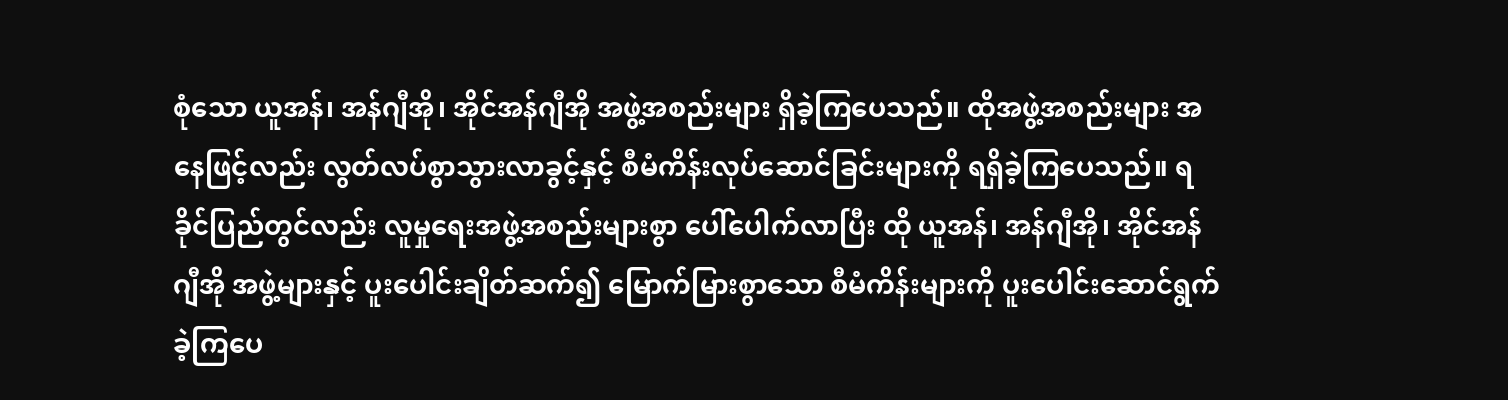စုံသော ယူအန်၊ အန်ဂျီအို၊ အိုင်အန်ဂျီအို အဖွဲ့အစည်းများ ရှိခဲ့ကြပေသည်။ ထိုအဖွဲ့အစည်းများ အနေဖြင့်လည်း လွတ်လပ်စွာသွားလာခွင့်နှင့် စီမံကိန်းလုပ်ဆောင်ခြင်းများကို ရရှိခဲ့ကြပေသည်။ ရခိုင်ပြည်တွင်လည်း လူမှုရေးအဖွဲ့အစည်းများစွာ ပေါ်ပေါက်လာပြီး ထို ယူအန်၊ အန်ဂျီအို၊ အိုင်အန်ဂျီအို အဖွဲ့များနှင့် ပူးပေါင်းချိတ်ဆက်၍ မြောက်မြားစွာသော စီမံကိန်းများကို ပူးပေါင်းဆောင်ရွက်ခဲ့ကြပေ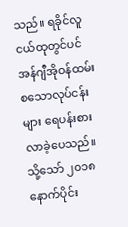သည်။ ရခိုင်လူငယ်ထုတွင်ပင် အန်ဂျီအိုဝန်ထမ်း စသောလုပ်ငန်းများ ရေပန်းစားလာခဲ့ပေသည်။ သို့သော် ၂၀၁၈ နောက်ပိုင်း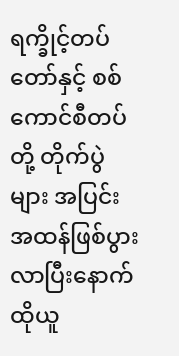ရက္ခိုင့်တပ်တော်နှင့် စစ်ကောင်စီတပ်တို့ တိုက်ပွဲများ အပြင်းအထန်ဖြစ်ပွားလာပြီးနောက် ထိုယူ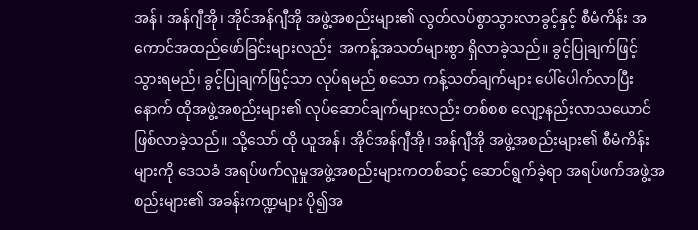အန်၊ အန်ဂျီအို၊ အိုင်အန်ဂျီအို အဖွဲ့အစည်းများ၏ လွတ်လပ်စွာသွားလာခွင့်နှင့် စီမံကိန်း အကောင်အထည်ဖော်ခြင်းများလည်း  အကန့်အသတ်များစွာ ရှိလာခဲ့သည်။ ခွင့်ပြုချက်ဖြင့် သွားရမည်၊ ခွင့်ပြုချက်ဖြင့်သာ လုပ်ရမည် စသော ကန့်သတ်ချက်များ ပေါ်ပေါက်လာပြီးနောက် ထိုအဖွဲ့အစည်းများ၏ လုပ်ဆောင်ချက်များလည်း တစ်စစ လျော့နည်းလာသယောင် ဖြစ်လာခဲ့သည်။ သို့သော် ထို ယူအန်၊ အိုင်အန်ဂျီအို၊ အန်ဂျီအို အဖွဲ့အစည်းများ၏ စီမံကိန်းများကို ဒေသခံ အရပ်ဖက်လူမှုအဖွဲ့အစည်းများကတစ်ဆင့် ဆောင်ရွက်ခဲ့ရာ အရပ်ဖက်အဖွဲ့အစည်းများ၏ အခန်းကဏ္ဍများ ပို၍အ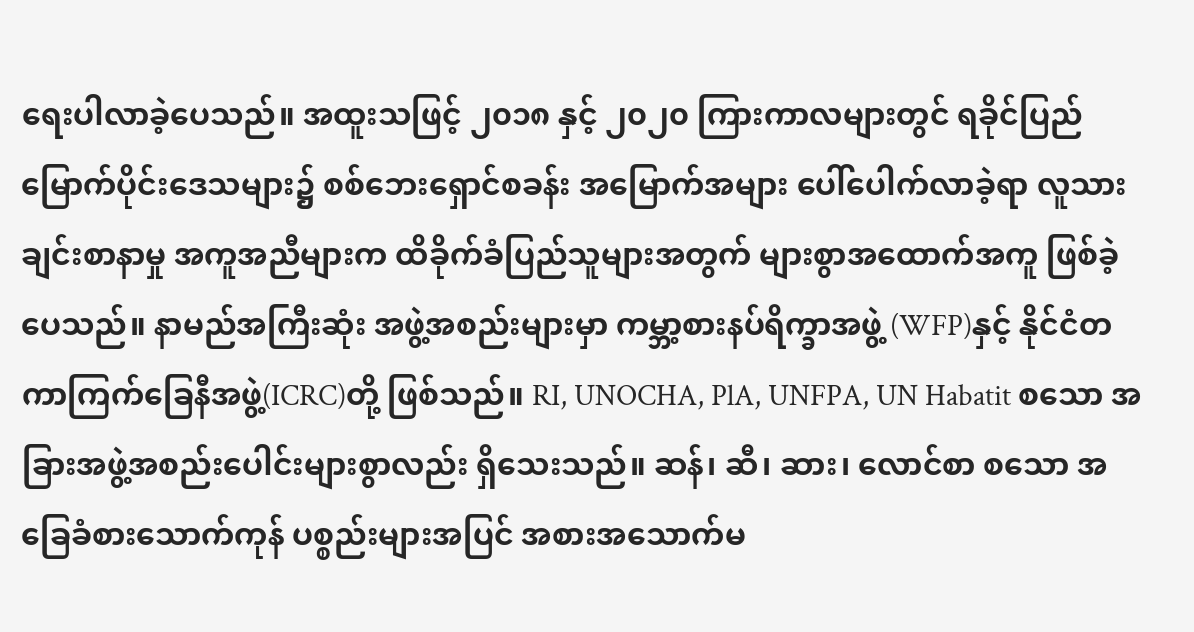ရေးပါလာခဲ့ပေသည်။ အထူးသဖြင့် ၂၀၁၈ နှင့် ၂၀၂၀ ကြားကာလများတွင် ရခိုင်ပြည် မြောက်ပိုင်းဒေသများ၌ စစ်ဘေးရှောင်စခန်း အမြောက်အများ ပေါ်ပေါက်လာခဲ့ရာ လူသားချင်းစာနာမှု အကူအညီများက ထိခိုက်ခံပြည်သူများအတွက် များစွာအထောက်အကူ ဖြစ်ခဲ့ပေသည်။ နာမည်အကြီးဆုံး အဖွဲ့အစည်းများမှာ ကမ္ဘာ့စားနပ်ရိက္ခာအဖွဲ့ (WFP)နှင့် နိုင်ငံတကာကြက်ခြေနီအဖွဲ့(ICRC)တို့ ဖြစ်သည်။ RI, UNOCHA, PlA, UNFPA, UN Habatit စသော အခြားအဖွဲ့အစည်းပေါင်းများစွာလည်း ရှိသေးသည်။ ဆန်၊ ဆီ၊ ဆား၊ လောင်စာ စသော အခြေခံစားသောက်ကုန် ပစ္စည်းများအပြင် အစားအသောက်မ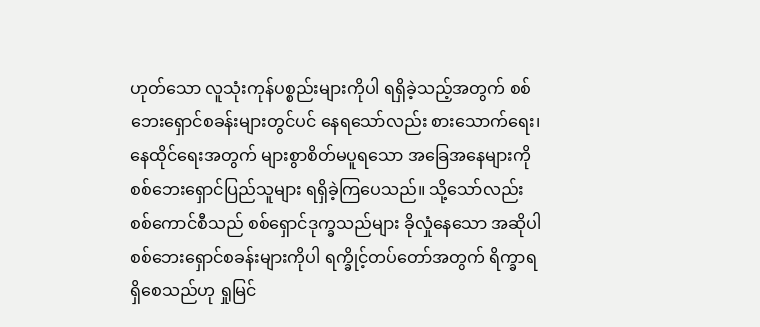ဟုတ်သော လူသုံးကုန်ပစ္စည်းများကိုပါ ရရှိခဲ့သည့်အတွက် စစ်ဘေးရှောင်စခန်းများတွင်ပင် နေရသော်လည်း စားသောက်ရေး၊ နေထိုင်ရေးအတွက် များစွာစိတ်မပူရသော အခြေအနေများကို စစ်ဘေးရှောင်ပြည်သူများ ရရှိခဲ့ကြပေသည်။ သို့သော်လည်း စစ်ကောင်စီသည် စစ်ရှောင်ဒုက္ခသည်များ ခိုလှုံနေသော အဆိုပါ စစ်ဘေးရှောင်စခန်းများကိုပါ ရက္ခိုင့်တပ်တော်အတွက် ရိက္ခာရရှိစေသည်ဟု ရှုမြင်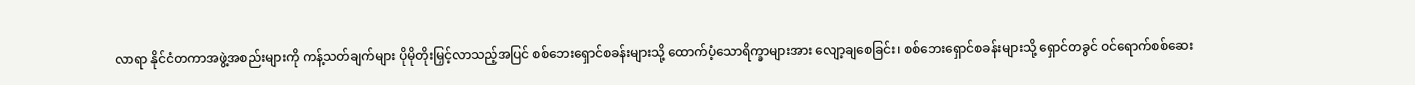လာရာ နိုင်ငံတကာအဖွဲ့အစည်းများကို ကန့်သတ်ချက်များ ပိုမိုတိုးမြှင့်လာသည့်အပြင် စစ်ဘေးရှောင်စခန်းများသို့ ထောက်ပံ့သောရိက္ခာများအား လျော့ချစေခြင်း၊ စစ်ဘေးရှောင်စခန်းများသို့ ရှောင်တခွင် ဝင်ရောက်စစ်ဆေး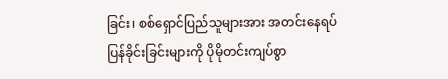ခြင်း၊ စစ်ရှောင်ပြည်သူများအား အတင်းနေရပ်ပြန်ခိုင်းခြင်းများကို ပိုမိုတင်းကျပ်စွာ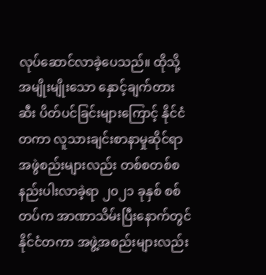လုပ်ဆောင်လာခဲ့ပေသည်။ ထိုသို့ အမျိုးမျိုးသော နှောင့်ချက်တားဆီး ပိတ်ပင်ခြင်းများကြောင့် နိုင်ငံတကာ လူသားချင်းစာနာမှုဆိုင်ရာ အဖွဲစည်းများလည်း တစ်စတစ်စ နည်းပါးလာခဲ့ရာ ၂၀၂၁ ခုနှစ် စစ်တပ်က အာဏာသိမ်းပြီးနောက်တွင် နိုင်ငံတကာ အဖွဲ့အစည်းများလည်း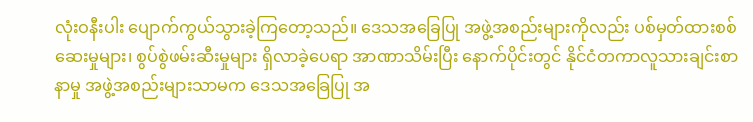လုံးဝနီးပါး ပျောက်ကွယ်သွားခဲ့ကြတော့သည်။ ဒေသအခြေပြု အဖွဲ့အစည်းများကိုလည်း ပစ်မှတ်ထားစစ်ဆေးမှုများ၊ စွပ်စွဲဖမ်းဆီးမှုများ ရှိလာခဲ့ပေရာ အာဏာသိမ်းပြီး နောက်ပိုင်းတွင် နိုင်ငံတကာလူသားချင်းစာနာမှု အဖွဲ့အစည်းများသာမက ဒေသအခြေပြု အ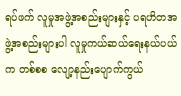ရပ်ဖက် လူမှုအဖွဲ့အစည်းများနှင့် ပရဟိတအဖွဲ့အစည်းများပါ လူမှုကယ်ဆယ်ရေးနယ်ပယ်က တစ်စစ လျော့နည်းပျောက်ကွယ်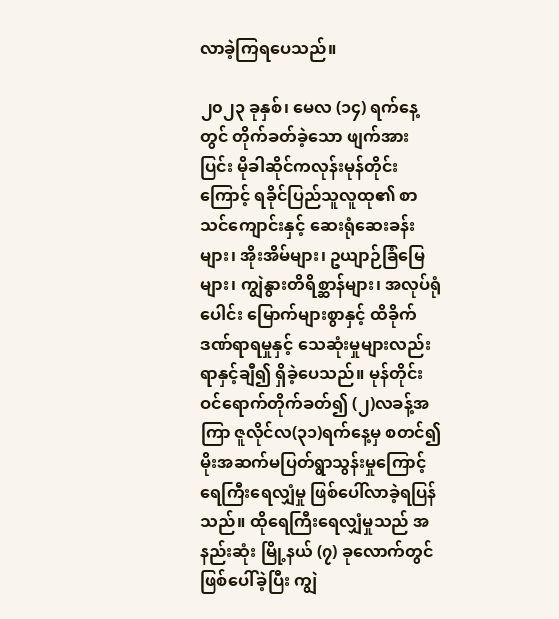လာခဲ့ကြရပေသည်။

၂၀၂၃ ခုနှစ်၊ မေလ (၁၄) ရက်နေ့တွင် တိုက်ခတ်ခဲ့သော ဖျက်အားပြင်း မိုခါဆိုင်ကလုန်းမုန်တိုင်းကြောင့် ရခိုင်ပြည်သူလူထု၏ စာသင်ကျောင်းနှင့် ဆေးရုံဆေးခန်းများ၊ အိုးအိမ်များ၊ ဥယျာဉ်ခြံမြေများ၊ ကျွဲနွားတိရိစ္ဆာန်များ၊ အလုပ်ရုံပေါင်း မြောက်များစွာနှင့် ထိခိုက်ဒဏ်ရာရမှုနှင့် သေဆုံးမှုများလည်း ရာနှင့်ချီ၍ ရှိခဲ့ပေသည်။ မုန်တိုင်းဝင်ရောက်တိုက်ခတ်၍ (၂)လခန့်အကြာ ဇူလိုင်လ(၃၁)ရက်နေ့မှ စတင်၍ မိုးအဆက်မပြတ်ရွာသွန်းမှုကြောင့် ရေကြီးရေလျှံမှု ဖြစ်ပေါ်လာခဲ့ရပြန်သည်။ ထိုရေကြီးရေလျှံမှုသည် အနည်းဆုံး မြို့နယ် (၇) ခုလောက်တွင် ဖြစ်ပေါ်ခဲ့ပြီး ကျွဲ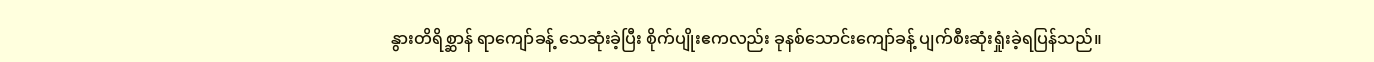နွားတိရိစ္ဆာန် ရာကျော်ခန့် သေဆုံးခဲ့ပြီး စိုက်ပျိုးဧကလည်း ခုနစ်‌သောင်းကျော်ခန့် ပျက်စီးဆုံးရှုံးခဲ့ရပြန်သည်။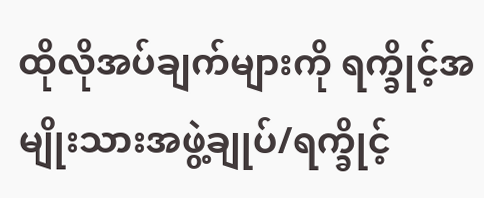ထိုလိုအပ်ချက်များကို ရက္ခိုင့်အမျိုးသားအဖွဲ့ချုပ်/ရက္ခိုင့်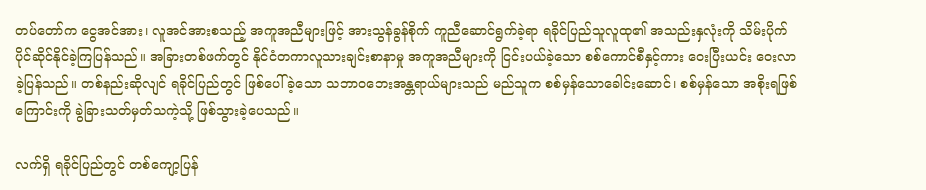တပ်တော်က ငွေအင်အား၊ လူအင်အားစသည့် အကူအညီများဖြင့် အားသွန်ခွန်စိုက် ကူညီဆောင်ရွက်ခဲ့ရာ ရခိုင်ပြည်သူလူထု၏ အသည်းနှလုံးကို သိမ်းပိုက်ပိုင်ဆိုင်နိုင်ခဲ့ကြပြန်သည်။ အခြားတစ်ဖက်တွင် နိုင်ငံတကာလူသားချင်းစာနာမှု အကူအညီများကို ငြင်းပယ်ခဲ့သော စစ်ကောင်စီနှင့်ကား ဝေးပြီးယင်း ဝေးလာခဲ့ပြန်သည်။ တစ်နည်းဆိုလျင် ရခိုင်ပြည်တွင် ဖြစ်ပေါ်ခဲ့သော သဘာဝဘေးအန္တရာယ်များသည် မည်သူက စစ်မှန်သောခေါင်းဆောင်၊ စစ်မှန်သော အစိုးရဖြစ်ကြောင်းကို ခွဲခြားသတ်မှတ်သကဲ့သို့ ဖြစ်သွားခဲ့ပေသည်။

လက်ရှိ ရခိုင်ပြည်တွင် တစ်ကျော့ပြန်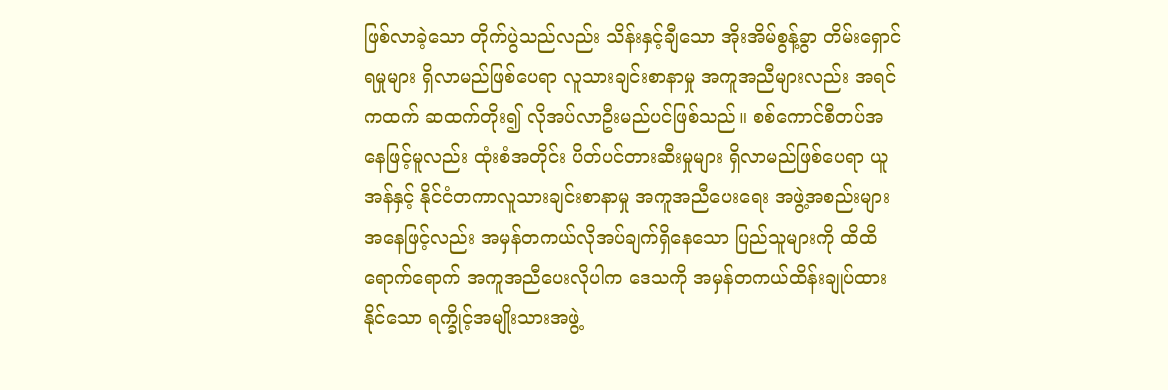ဖြစ်လာခဲ့သော တိုက်ပွဲသည်လည်း သိန်းနှင့်ချီသော အိုးအိမ်စွန့်ခွာ တိမ်းရှောင်ရမှုများ ရှိလာမည်ဖြစ်ပေရာ လူသားချင်းစာနာမှု အကူအညီများလည်း အရင်ကထက် ဆထက်တိုး၍ လိုအပ်လာဦးမည်ပင်ဖြစ်သည်။ စစ်ကောင်စီတပ်အနေဖြင့်မူလည်း ထုံးစံအတိုင်း ပိတ်ပင်တားဆီးမှုများ ရှိလာမည်ဖြစ်ပေရာ ယူအန်နှင့် နိုင်ငံတကာလူသားချင်းစာနာမှု အကူအညီပေးရေး အဖွဲ့အစည်းများ အနေဖြင့်လည်း အမှန်တကယ်လိုအပ်ချက်ရှိနေသော ပြည်သူများကို ထိထိရောက်ရောက် အကူအညီပေးလိုပါက ဒေသကို အမှန်တကယ်ထိန်းချုပ်ထားနိုင်သော ရက္ခိုင့်အမျိုးသားအဖွဲ့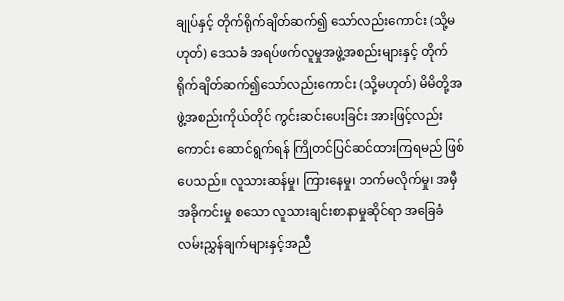ချုပ်နှင့် တိုက်ရိုက်ချိတ်ဆက်၍ သော်လည်းကောင်း (သို့မဟုတ်) ဒေသခံ အရပ်ဖက်လူမှုအဖွဲ့အစည်းများနှင့် တိုက်ရိုက်ချိတ်ဆက်၍သော်လည်းကောင်း (သို့မဟုတ်) မိမိတို့အဖွဲ့အစည်းကိုယ်တိုင် ကွင်းဆင်းပေးခြင်း အားဖြင့်လည်းကောင်း ဆောင်ရွက်ရန် ကြိုတင်ပြင်ဆင်ထားကြရမည် ဖြစ်ပေသည်။ လူသားဆန်မှု၊ ကြားနေမှု၊ ဘက်မလိုက်မှု၊ အမှီအခိုကင်းမှု စသော လူသားချင်းစာနာမှုဆိုင်ရာ အခြေခံလမ်းညွှန်ချက်များနှင့်အညီ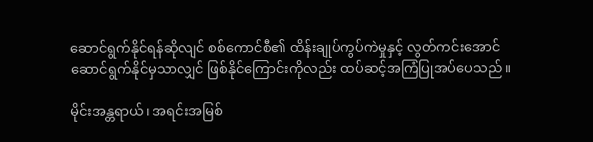ဆောင်ရွက်နိုင်ရန်ဆိုလျင် စစ်ကောင်စီ၏ ထိန်းချုပ်ကွပ်ကဲမှုနှင့် လွတ်ကင်းအောင် ဆောင်ရွက်နိုင်မှသာလျှင် ဖြစ်နိုင်ကြောင်းကိုလည်း ထပ်ဆင့်အကြံပြုအပ်ပေသည်။

မိုင်းအန္တရာယ်၊ အရင်းအမြစ်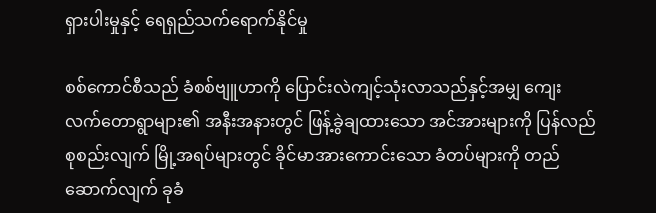ရှားပါးမှုနှင့် ရေရှည်သက်ရောက်နိုင်မှု

စစ်ကောင်စီသည် ခံစစ်ဗျူဟာကို ပြောင်းလဲကျင့်သုံးလာသည်နှင့်အမျှ ကျေးလက်တောရွာများ၏ အနီးအနားတွင် ဖြန့်ခွဲချထားသော အင်အားများကို ပြန်လည်စုစည်းလျက် မြို့အရပ်များတွင် ခိုင်မာအားကောင်းသော ခံတပ်များကို တည်ဆောက်လျက် ခုခံ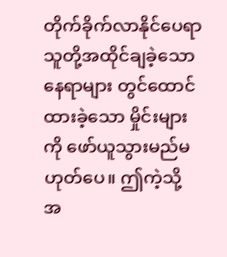တိုက်ခိုက်လာနိုင်ပေရာ သူတို့အထိုင်ချခဲ့သောနေရာများ တွင်ထောင်ထားခဲ့သော မှိုင်းများကို ဖော်ယူသွားမည်မဟုတ်ပေ။ ဤကဲ့သို့ အ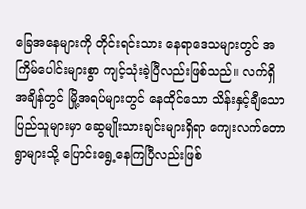ခြေအနေများကို တိုင်းရင်းသား နေရာဒေသများတွင် အကြိမ်ပေါင်းများစွာ ကျင့်သုံးခဲ့ပြီလည်းဖြစ်သည်။ လက်ရှိအချိန်တွင် မြို့အရပ်များတွင် နေထိုင်သော သိန်းနှင့်ချီသော ပြည်သူများမှာ ဆွေမျိုးသားချင်းများရှိရာ ကျေးလက်တောရွာများသို့ ပြောင်းရွေ့နေကြပြီလည်းဖြစ်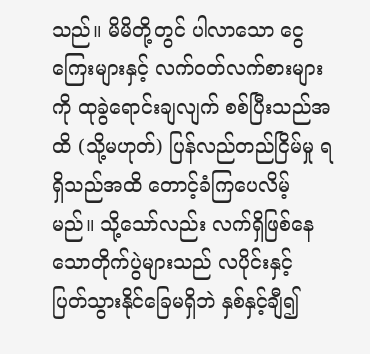သည်။ မိမိတို့တွင် ပါလာသော ငွေကြေးများနှင့် လက်ဝတ်လက်စားများကို ထုခွဲရောင်းချလျက် စစ်ပြီးသည်အထိ (သို့မဟုတ်) ပြန်လည်တည်ငြိမ်မှု ရရှိသည်အထိ တောင့်ခံကြပေလိမ့်မည်။ သို့သော်လည်း လက်ရှိဖြစ်နေသောတိုက်ပွဲများသည် လပိုင်းနှင့် ပြတ်သွားနိုင်ခြေမရှိဘဲ နှစ်နှင့်ချီ၍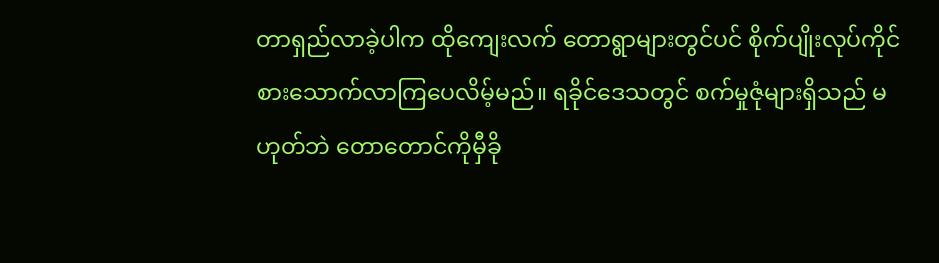တာရှည်လာခဲ့ပါက ထိုကျေးလက် တောရွာများတွင်ပင် စိုက်ပျိုးလုပ်ကိုင် စားသောက်လာကြပေလိမ့်မည်။ ရခိုင်ဒေသတွင် စက်မှုဇုံများရှိသည် မဟုတ်ဘဲ တောတောင်ကိုမှီခို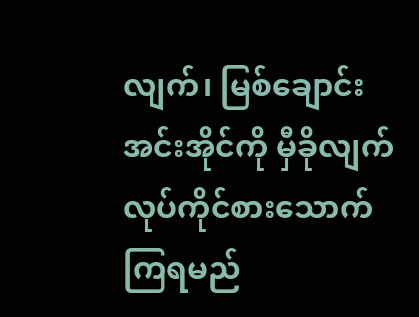လျက်၊ မြစ်ချောင်း အင်းအိုင်ကို မှီခိုလျက် လုပ်ကိုင်စားသောက်ကြရမည်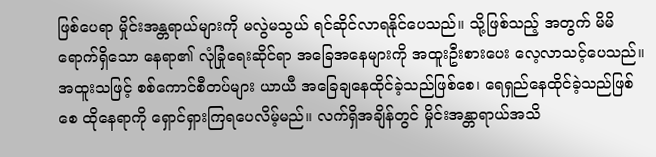ဖြစ်ပေရာ မှိုင်းအန္တရာယ်များကို မလွဲမသွယ် ရင်ဆိုင်လာရနိုင်ပေသည်။ သို့ဖြစ်သည့် အတွက် မိမိရောက်ရှိသော နေရာ၏ လုံခြုံရေးဆိုင်ရာ အခြေအနေများကို အထူးဦးစားပေး လေ့လာသင့်ပေသည်။ အထူးသဖြင့် စစ်ကောင်စီတပ်များ ယာယီ အခြေချနေထိုင်ခဲ့သည်ဖြစ်စေ၊ ရေရှည်နေထိုင်ခဲ့သည်ဖြစ်စေ ထိုနေရာကို ရှောင်ရှားကြရပေလိမ့်မည်။ လက်ရှိအချိန်တွင် မှိုင်းအန္တာရာယ်အသိ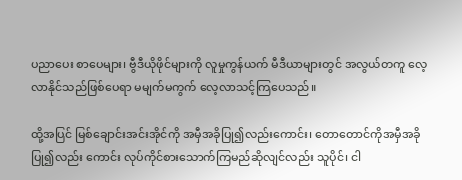ပညာပေး စာပေများ၊ ဗွီဒီယိုဖိုင်များကို လူမှုကွန်ယက် မီဒီယာများတွင် အလွယ်တကူ လေ့လာနိုင်သည်ဖြစ်ပေရာ မမျက်မကွက် လေ့လာသင့်ကြပေသည်။

ထို့အပြင် မြစ်ချောင်းအင်းအိုင်ကို အမှီအခိုပြု၍လည်းကောင်း၊ တောတောင်ကိုအမှီအခိုပြု၍လည်း ကောင်း လုပ်ကိုင်စားသောက်ကြမည်ဆိုလျင်လည်း သူပိုင်၊ ငါ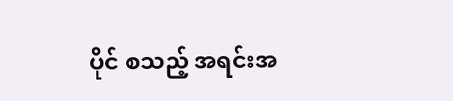ပိုင် စသည့် အရင်းအ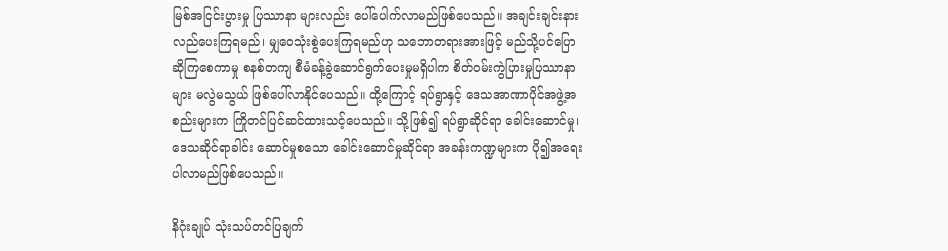မြစ်အငြင်းပွားမှု ပြဿာနာ များလည်း ပေါ်ပေါက်လာမည်ဖြစ်ပေသည်။ အချင်းချင်းနားလည်ပေးကြရမည်၊ မျှဝေသုံးစွဲပေးကြရမည်ဟု သဘောတရားအားဖြင့် မည်သို့ပင်ပြောဆိုကြစေကာမှု စနစ်တကျ စီမံခန့်ခွဲဆောင်ရွက်ပေးမှုမရှိပါက စိတ်ဝမ်းကွဲပြားမှုပြဿာနာများ မလွဲမသွယ် ဖြစ်ပေါ်လာနိုင်ပေသည်။ ထို့ကြောင့် ရပ်ရွာနှင့် ဒေသအာဏာပိုင်အဖွဲ့အစည်းများက ကြိုတင်ပြင်ဆင်ထားသင့်ပေသည်။ သို့ဖြစ်၍ ရပ်ရွာဆိုင်ရာ ခေါင်းဆောင်မှု၊ ဒေသဆိုင်ရာခါင်း ဆောင်မှုစသော ခေါင်းဆောင်မှုဆိုင်ရာ အခန်းကဏ္ဍများက ပို၍အရေးပါလာမည်ဖြစ်ပေသည်။

နိဂုံးချုပ် သုံးသပ်တင်ပြချက်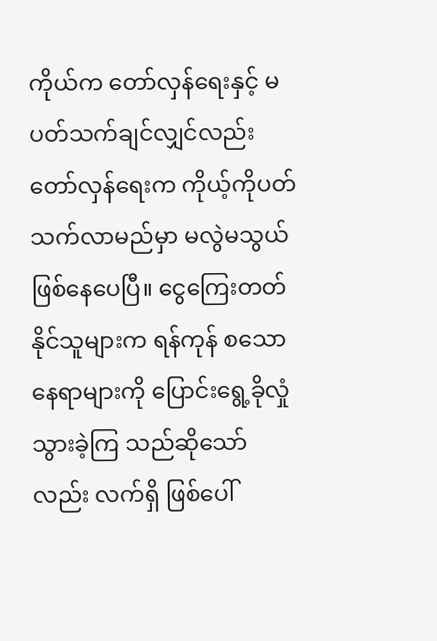ကိုယ်က တော်လှန်ရေးနှင့် မပတ်သက်ချင်လျှင်လည်း တော်လှန်ရေးက ကိုယ့်ကိုပတ်သက်လာမည်မှာ မလွဲမသွယ်ဖြစ်နေပေပြီ။ ငွေကြေးတတ်နိုင်သူများက ရန်ကုန် စသောနေရာများကို ပြောင်းရွေ့ခိုလှုံသွားခဲ့ကြ သည်ဆိုသော်လည်း လက်ရှိ ဖြစ်ပေါ်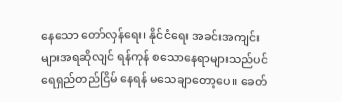နေသော တော်လှန်ရေး၊ နိုင်ငံရေး အခင်းအကျင်းများအရဆိုလျင် ရန်ကုန် စသောနေရာများသည်ပင် ရေရှည်တည်ငြိမ် နေရန် မသေချာတော့ပေ။ ခေတ်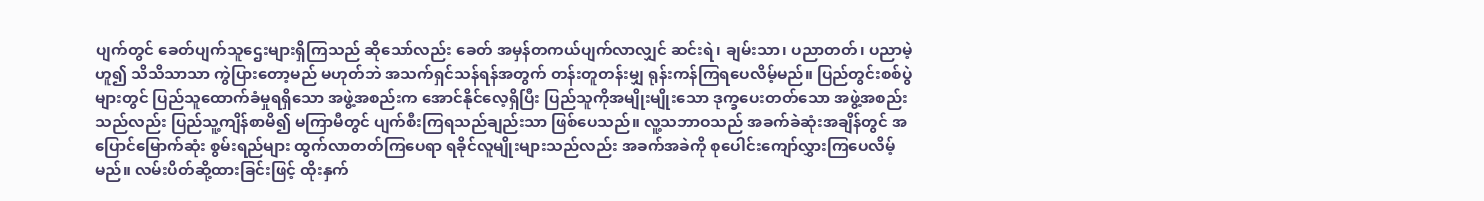ပျက်တွင် ခေတ်ပျက်သူဌေးများရှိကြသည် ဆိုသော်လည်း ခေတ် အမှန်တကယ်ပျက်လာလျှင် ဆင်းရဲ၊ ချမ်းသာ၊ ပညာတတ်၊ ပညာမဲ့ ဟူ၍ သိသိသာသာ ကွဲပြားတော့မည် မဟုတ်ဘဲ အသက်ရှင်သန်ရန်အတွက် တန်းတူတန်းမျှ ရုန်းကန်ကြရပေလိမ့်မည်။ ပြည်တွင်းစစ်ပွဲများတွင် ပြည်သူထောက်ခံမှုရရှိသော အဖွဲ့အစည်းက အောင်နိုင်လေ့ရှိပြီး ပြည်သူကိုအမျိုးမျိုးသော ဒုက္ခပေးတတ်သော အဖွဲ့အစည်းသည်လည်း ပြည်သူ့ကျိန်စာမိ၍ မကြာမီတွင် ပျက်စီးကြရသည်ချည်းသာ ဖြစ်ပေသည်။ လူ့သဘာဝသည် အခက်ခဲဆုံးအချိန်တွင် အပြောင်မြောက်ဆုံး စွမ်းရည်များ ထွက်လာတတ်ကြပေရာ ရခိုင်လူမျိုးများသည်လည်း အခက်အခဲကို စုပေါင်းကျော်လွှားကြပေလိမ့်မည်။ လမ်းပိတ်ဆို့ထားခြင်းဖြင့် ထိုးနှက်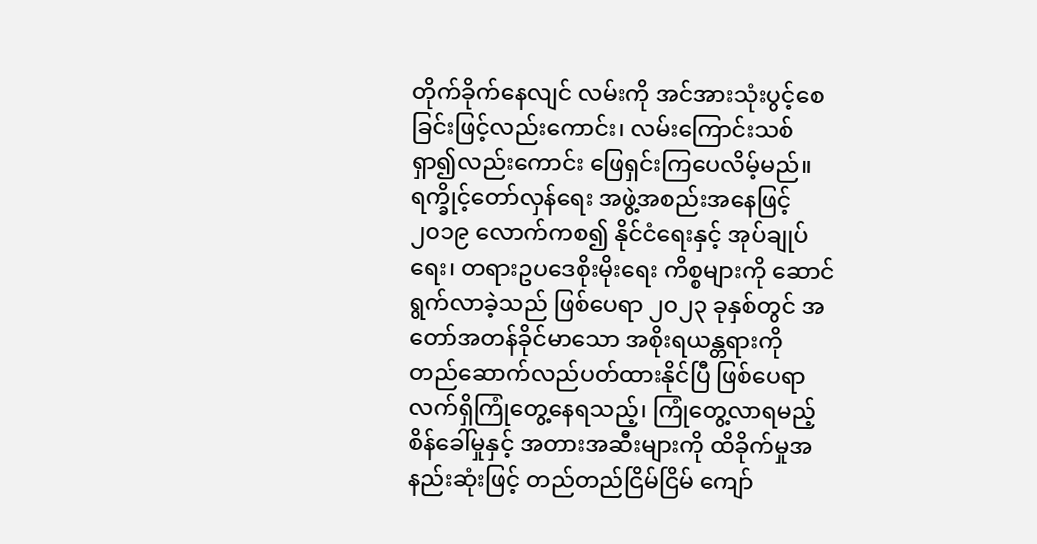တိုက်ခိုက်နေလျင် လမ်းကို အင်အားသုံးပွင့်စေခြင်းဖြင့်လည်းကောင်း၊ လမ်းကြောင်းသစ် ရှာ၍လည်းကောင်း ဖြေရှင်းကြပေလိမ့်မည်။ ရက္ခိုင့်တော်လှန်ရေး အဖွဲ့အစည်းအနေဖြင့် ၂၀၁၉ လောက်ကစ၍ နိုင်ငံရေးနှင့် အုပ်ချုပ်ရေး၊ တရားဥပဒေစိုးမိုးရေး ကိစ္စများကို ဆောင်ရွက်လာခဲ့သည် ဖြစ်ပေရာ ၂၀၂၃ ခုနှစ်တွင် အတော်အတန်ခိုင်မာသော အစိုးရယန္တရားကို တည်ဆောက်လည်ပတ်ထားနိုင်ပြီ ဖြစ်ပေရာ လက်ရှိကြုံတွေ့နေရသည့်၊ ကြုံတွေ့လာရမည့် စိန်ခေါ်မှုနှင့် အတားအဆီးများကို ထိခိုက်မှုအနည်းဆုံးဖြင့် တည်တည်ငြိမ်ငြိမ် ကျော်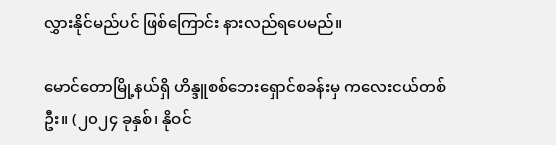လွှားနိုင်မည်ပင် ဖြစ်ကြောင်း နားလည်ရပေမည်။

မောင်တောမြို့နယ်ရှိ ဟိန္ဒူစစ်ဘေးရှောင်စခန်းမှ ကလေးငယ်တစ်ဦး။ (၂၀၂၄ ခုနှစ်၊ နိုဝင်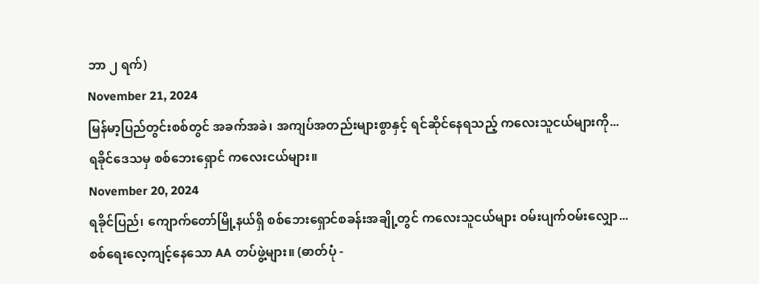ဘာ ၂ ရက်)
November 21, 2024
မြန်မာ့ပြည်တွင်းစစ်တွင် အခက်အခဲ၊ အကျပ်အတည်းများစွာနှင့် ရင်ဆိုင်နေရသည့် ကလေးသူငယ်များကို...
ရခိုင်ဒေသမှ စစ်ဘေးရှောင် ကလေးငယ်များ။
November 20, 2024
ရခိုင်ပြည်၊ ကျောက်တော်မြို့နယ်ရှိ စစ်ဘေးရှောင်စခန်းအချို့တွင် ကလေးသူငယ်များ ဝမ်းပျက်ဝမ်းလျှော...
စစ်ရေးလေ့ကျင့်နေသော AA တပ်ဖွဲ့များ။ (ဓာတ်ပုံ -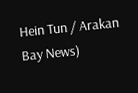Hein Tun / Arakan Bay News)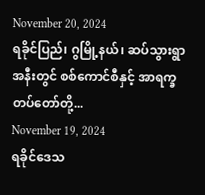November 20, 2024
ရခိုင်ပြည်၊ ဂွမြို့နယ်၊ ဆပ်သွားရွာအနီးတွင် စစ်ကောင်စီနှင့် အာရက္ခတပ်တော်တို့...
November 19, 2024
ရခိုင်ဒေသ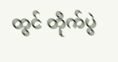တွင် တိုက်ပွဲ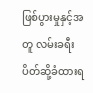ဖြစ်ပွားမှုနှင့်အတူ လမ်းခရီးပိတ်ဆို့ခံထားရ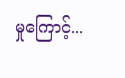မှုကြောင့်...